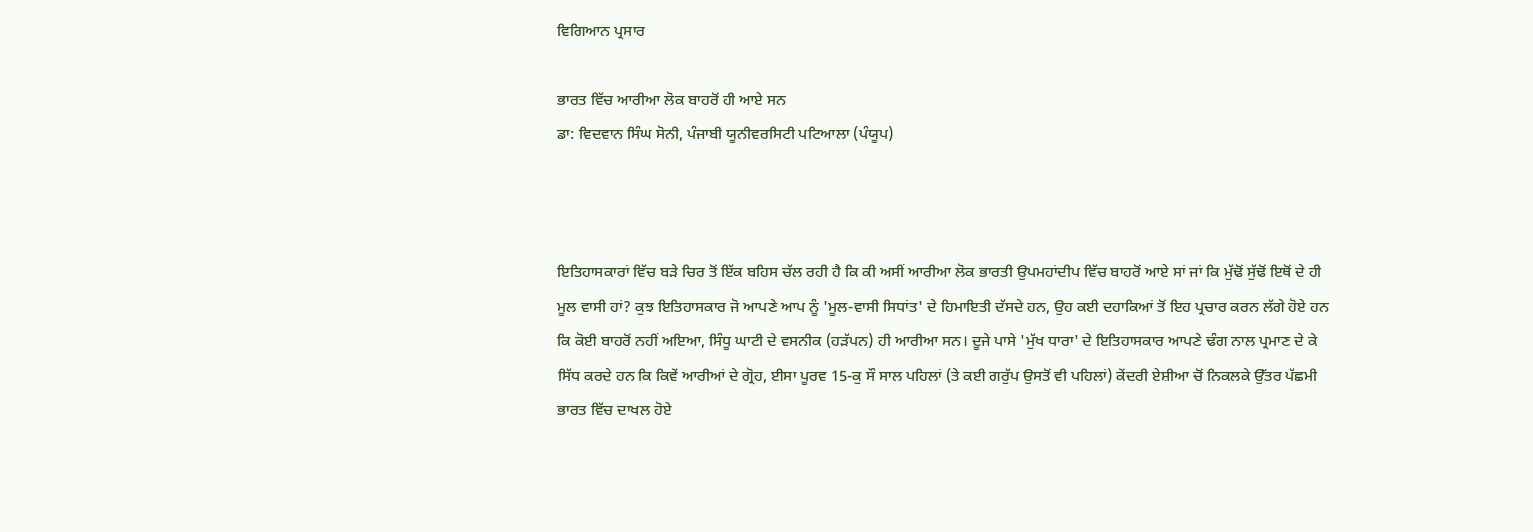ਵਿਗਿਆਨ ਪ੍ਰਸਾਰ

ਭਾਰਤ ਵਿੱਚ ਆਰੀਆ ਲੋਕ ਬਾਹਰੋਂ ਹੀ ਆਏ ਸਨ
ਡਾ: ਵਿਦਵਾਨ ਸਿੰਘ ਸੋਨੀ, ਪੰਜਾਬੀ ਯੂਨੀਵਰਸਿਟੀ ਪਟਿਆਲਾ (ਪੰਯੂਪ)



ਇਤਿਹਾਸਕਾਰਾਂ ਵਿੱਚ ਬੜੇ ਚਿਰ ਤੋਂ ਇੱਕ ਬਹਿਸ ਚੱਲ ਰਹੀ ਹੈ ਕਿ ਕੀ ਅਸੀਂ ਆਰੀਆ ਲੋਕ ਭਾਰਤੀ ਉਪਮਹਾਂਦੀਪ ਵਿੱਚ ਬਾਹਰੋਂ ਆਏ ਸਾਂ ਜਾਂ ਕਿ ਮੁੱਢੋਂ ਸੁੱਢੋਂ ਇਥੋਂ ਦੇ ਹੀ ਮੂਲ ਵਾਸੀ ਹਾਂ? ਕੁਝ ਇਤਿਹਾਸਕਾਰ ਜੋ ਆਪਣੇ ਆਪ ਨੂੰ 'ਮੂਲ-ਵਾਸੀ ਸਿਧਾਂਤ' ਦੇ ਹਿਮਾਇਤੀ ਦੱਸਦੇ ਹਨ, ਉਹ ਕਈ ਦਹਾਕਿਆਂ ਤੋਂ ਇਹ ਪ੍ਰਚਾਰ ਕਰਨ ਲੱਗੇ ਹੋਏ ਹਨ ਕਿ ਕੋਈ ਬਾਹਰੋਂ ਨਹੀਂ ਅਇਆ, ਸਿੰਧੂ ਘਾਟੀ ਦੇ ਵਸਨੀਕ (ਹੜੱਪਨ) ਹੀ ਆਰੀਆ ਸਨ। ਦੂਜੇ ਪਾਸੇ 'ਮੁੱਖ ਧਾਰਾ' ਦੇ ਇਤਿਹਾਸਕਾਰ ਆਪਣੇ ਢੰਗ ਨਾਲ ਪ੍ਰਮਾਣ ਦੇ ਕੇ ਸਿੱਧ ਕਰਦੇ ਹਨ ਕਿ ਕਿਵੇਂ ਆਰੀਆਂ ਦੇ ਗ੍ਰੋਹ, ਈਸਾ ਪੂਰਵ 15-ਕੁ ਸੌ ਸਾਲ ਪਹਿਲਾਂ (ਤੇ ਕਈ ਗਰੁੱਪ ਉਸਤੋਂ ਵੀ ਪਹਿਲਾਂ) ਕੇਂਦਰੀ ਏਸ਼ੀਆ ਚੋਂ ਨਿਕਲਕੇ ਉੱਤਰ ਪੱਛਮੀ ਭਾਰਤ ਵਿੱਚ ਦਾਖਲ ਹੋਏ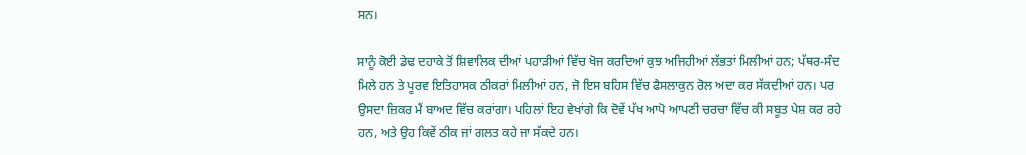ਸਨ।

ਸਾਨੂੰ ਕੋਈ ਡੇਢ ਦਹਾਕੇ ਤੋਂ ਸ਼ਿਵਾਲਿਕ ਦੀਆਂ ਪਹਾੜੀਆਂ ਵਿੱਚ ਖੋਜ ਕਰਦਿਆਂ ਕੁਝ ਅਜਿਹੀਆਂ ਲੱਭਤਾਂ ਮਿਲੀਆਂ ਹਨ; ਪੱਥਰ-ਸੰਦ ਮਿਲੇ ਹਨ ਤੇ ਪੂਰਵ ਇਤਿਹਾਸਕ ਠੀਕਰਾਂ ਮਿਲੀਆਂ ਹਨ, ਜੋ ਇਸ ਬਹਿਸ ਵਿੱਚ ਫੈਸਲਾਕੁਨ ਰੋਲ ਅਦਾ ਕਰ ਸੱਕਦੀਆਂ ਹਨ। ਪਰ ਉਸਦਾ ਜ਼ਿਕਰ ਮੈਂ ਬਾਅਦ ਵਿੱਚ ਕਰਾਂਗਾ। ਪਹਿਲਾਂ ਇਹ ਵੇਖਾਂਗੇ ਕਿ ਦੋਵੇਂ ਪੱਖ ਆਪੋ ਆਪਣੀ ਚਰਚਾ ਵਿੱਚ ਕੀ ਸਬੂਤ ਪੇਸ਼ ਕਰ ਰਹੇ ਹਨ, ਅਤੇ ਉਹ ਕਿਵੇਂ ਠੀਕ ਜਾਂ ਗਲਤ ਕਹੇ ਜਾ ਸੱਕਦੇ ਹਨ।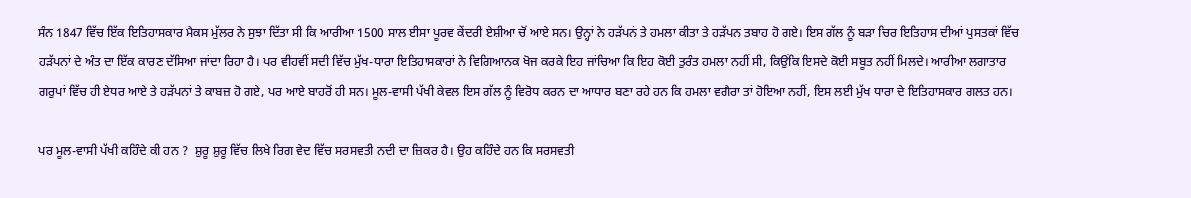ਸੰਨ 1847 ਵਿੱਚ ਇੱਕ ਇਤਿਹਾਸਕਾਰ ਮੈਕਸ ਮੁੱਲਰ ਨੇ ਸੁਝਾ ਦਿੱਤਾ ਸੀ ਕਿ ਆਰੀਆ 1500 ਸਾਲ ਈਸਾ ਪੂਰਵ ਕੇਂਦਰੀ ਏਸ਼ੀਆ ਚੋਂ ਆਏ ਸਨ। ਉਨ੍ਹਾਂ ਨੇ ਹੜੱਪਨਂ ਤੇ ਹਮਲਾ ਕੀਤਾ ਤੇ ਹੜੱਪਨ ਤਬਾਹ ਹੋ ਗਏ। ਇਸ ਗੱਲ ਨੂੰ ਬੜਾ ਚਿਰ ਇਤਿਹਾਸ ਦੀਆਂ ਪੁਸਤਕਾਂ ਵਿੱਚ ਹੜੱਪਨਾਂ ਦੇ ਅੰਤ ਦਾ ਇੱਕ ਕਾਰਣ ਦੱਸਿਆ ਜਾਂਦਾ ਰਿਹਾ ਹੈ। ਪਰ ਵੀਹਵੀਂ ਸਦੀ ਵਿੱਚ ਮੁੱਖ-ਧਾਰਾ ਇਤਿਹਾਸਕਾਰਾਂ ਨੇ ਵਿਗਿਆਨਕ ਖੋਜ ਕਰਕੇ ਇਹ ਜਾਂਚਿਆ ਕਿ ਇਹ ਕੋਈ ਤੁਰੰਤ ਹਮਲਾ ਨਹੀਂ ਸੀ, ਕਿਉਂਕਿ ਇਸਦੇ ਕੋਈ ਸਬੂਤ ਨਹੀਂ ਮਿਲਦੇ। ਆਰੀਆ ਲਗਾਤਾਰ ਗਰੁਪਾਂ ਵਿੱਚ ਹੀ ਏਧਰ ਆਏ ਤੇ ਹੜੱਪਨਾਂ ਤੇ ਕਾਬਜ਼ ਹੋ ਗਏ, ਪਰ ਆਏ ਬਾਹਰੋਂ ਹੀ ਸਨ। ਮੂਲ-ਵਾਸੀ ਪੱਖੀ ਕੇਵਲ ਇਸ ਗੱਲ ਨੂੰ ਵਿਰੋਧ ਕਰਨ ਦਾ ਆਧਾਰ ਬਣਾ ਰਹੇ ਹਨ ਕਿ ਹਮਲਾ ਵਗੈਰਾ ਤਾਂ ਹੋਇਆ ਨਹੀਂ, ਇਸ ਲਈ ਮੁੱਖ ਧਾਰਾ ਦੇ ਇਤਿਹਾਸਕਾਰ ਗਲਤ ਹਨ।

ਪਰ ਮੂਲ-ਵਾਸੀ ਪੱਖੀ ਕਹਿੰਦੇ ਕੀ ਹਨ ?  ਸ਼ੁਰੂ ਸ਼ੁਰੂ ਵਿੱਚ ਲਿਖੇ ਰਿਗ ਵੇਦ ਵਿੱਚ ਸਰਸਵਤੀ ਨਦੀ ਦਾ ਜ਼ਿਕਰ ਹੈ। ਉਹ ਕਹਿੰਦੇ ਹਨ ਕਿ ਸਰਸਵਤੀ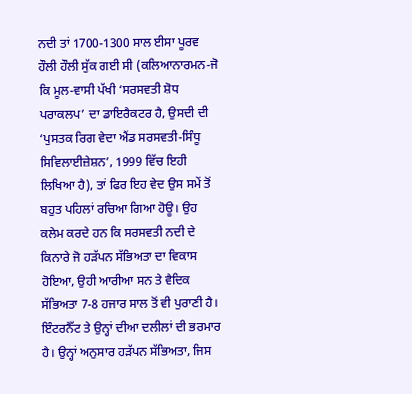ਨਦੀ ਤਾਂ 1700-1300 ਸਾਲ ਈਸਾ ਪੂਰਵ ਹੌਲੀ ਹੌਲੀ ਸੁੱਕ ਗਈ ਸੀ (ਕਲਿਆਨਾਰਮਨ-ਜੋ ਕਿ ਮੂਲ-ਵਾਸੀ ਪੱਖੀ ‘ਸਰਸਵਤੀ ਸ਼ੋਧ ਪਰਾਕਲਪ’ ਦਾ ਡਾਇਰੈਕਟਰ ਹੈ, ਉਸਦੀ ਦੀ ‘ਪੁਸਤਕ ਰਿਗ ਵੇਦਾ ਐਂਡ ਸਰਸਵਤੀ-ਸਿੰਧੂ ਸਿਵਿਲਾਈਜ਼ੇਸ਼ਨ’, 1999 ਵਿੱਚ ਇਹੀ ਲਿਖਿਆ ਹੈ), ਤਾਂ ਫਿਰ ਇਹ ਵੇਦ ਉਸ ਸਮੇਂ ਤੋਂ ਬਹੁਤ ਪਹਿਲਾਂ ਰਚਿਆ ਗਿਆ ਹੋਊ। ਉਹ ਕਲੇਮ ਕਰਦੇ ਹਨ ਕਿ ਸਰਸਵਤੀ ਨਦੀ ਦੇ ਕਿਨਾਰੇ ਜੋ ਹੜੱਪਨ ਸੱਭਿਅਤਾ ਦਾ ਵਿਕਾਸ ਹੋਇਆ, ਉਹੀ ਆਰੀਆ ਸਨ ਤੇ ਵੈਦਿਕ ਸੱਭਿਅਤਾ 7-8 ਹਜਾਰ ਸਾਲ ਤੋਂ ਵੀ ਪੁਰਾਣੀ ਹੈ। ਇੰਟਰਨੈੱਟ ਤੇ ਉਨ੍ਹਾਂ ਦੀਆ ਦਲੀਲਾਂ ਦੀ ਭਰਮਾਰ ਹੈ। ਉਨ੍ਹਾਂ ਅਨੁਸਾਰ ਹੜੱਪਨ ਸੱਭਿਅਤਾ, ਜਿਸ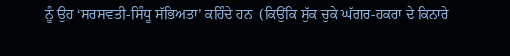ਨੂੰ ਉਹ ‘ਸਰਸਵਤੀ-ਸਿੰਧੂ ਸੱਭਿਅਤਾ’ ਕਹਿੰਦੇ ਹਨ  (ਕਿਉਂਕਿ ਸੁੱਕ ਚੁਕੇ ਘੱਗਰ-ਹਕਰਾ ਦੇ ਕਿਨਾਰੇ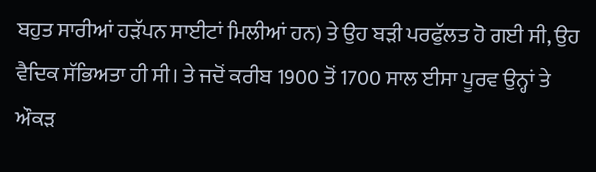ਬਹੁਤ ਸਾਰੀਆਂ ਹੜੱਪਨ ਸਾਈਟਾਂ ਮਿਲੀਆਂ ਹਨ) ਤੇ ਉਹ ਬੜੀ ਪਰਫੁੱਲਤ ਹੋ ਗਈ ਸੀ, ਉਹ ਵੈਦਿਕ ਸੱਭਿਅਤਾ ਹੀ ਸੀ। ਤੇ ਜਦੋਂ ਕਰੀਬ 1900 ਤੋਂ 1700 ਸਾਲ ਈਸਾ ਪੂਰਵ ਉਨ੍ਹਾਂ ਤੇ ਔਕੜ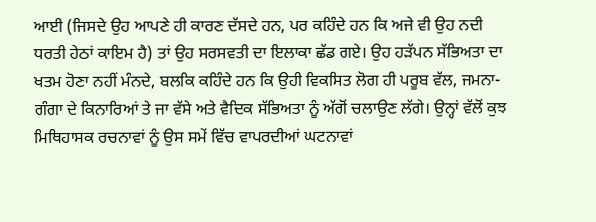ਆਈ (ਜਿਸਦੇ ਉਹ ਆਪਣੇ ਹੀ ਕਾਰਣ ਦੱਸਦੇ ਹਨ, ਪਰ ਕਹਿੰਦੇ ਹਨ ਕਿ ਅਜੇ ਵੀ ਉਹ ਨਦੀ ਧਰਤੀ ਹੇਠਾਂ ਕਾਇਮ ਹੈ) ਤਾਂ ਉਹ ਸਰਸਵਤੀ ਦਾ ਇਲਾਕਾ ਛੱਡ ਗਏ। ਉਹ ਹੜੱਪਨ ਸੱਭਿਅਤਾ ਦਾ ਖਤਮ ਹੋਣਾ ਨਹੀਂ ਮੰਨਦੇ, ਬਲਕਿ ਕਹਿੰਦੇ ਹਨ ਕਿ ਉਹੀ ਵਿਕਸਿਤ ਲੋਗ ਹੀ ਪਰੂਬ ਵੱਲ, ਜਮਨਾ-ਗੰਗਾ ਦੇ ਕਿਨਾਰਿਆਂ ਤੇ ਜਾ ਵੱਸੇ ਅਤੇ ਵੈਦਿਕ ਸੱਭਿਅਤਾ ਨੂੰ ਅੱਗੋਂ ਚਲਾਉਣ ਲੱਗੇ। ਉਨ੍ਹਾਂ ਵੱਲੋਂ ਕੁਝ ਮਿਥਿਹਾਸਕ ਰਚਨਾਵਾਂ ਨੂੰ ਉਸ ਸਮੇਂ ਵਿੱਚ ਵਾਪਰਦੀਆਂ ਘਟਨਾਵਾਂ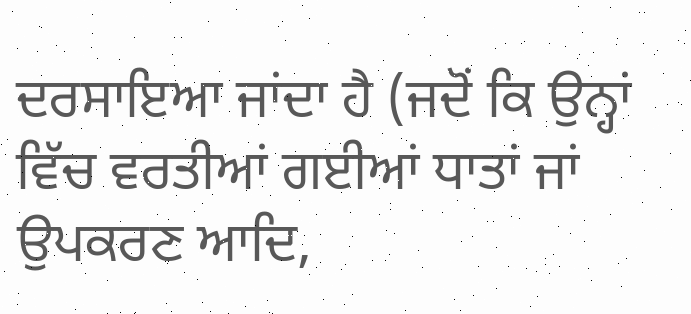ਦਰਸਾਇਆ ਜਾਂਦਾ ਹੈ (ਜਦੋਂ ਕਿ ਉਨ੍ਹਾਂ ਵਿੱਚ ਵਰਤੀਆਂ ਗਈਆਂ ਧਾਤਾਂ ਜਾਂ ਉਪਕਰਣ ਆਦਿ,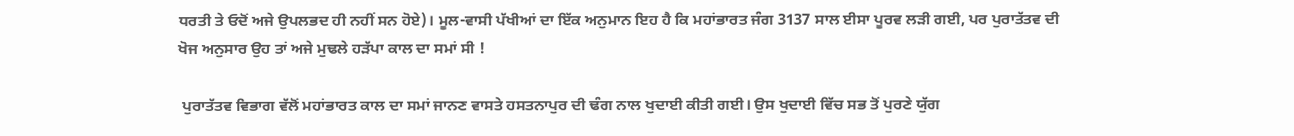ਧਰਤੀ ਤੇ ਓਦੋਂ ਅਜੇ ਉਪਲਭਦ ਹੀ ਨਹੀਂ ਸਨ ਹੋਏ)। ਮੂਲ-ਵਾਸੀ ਪੱਖੀਆਂ ਦਾ ਇੱਕ ਅਨੁਮਾਨ ਇਹ ਹੈ ਕਿ ਮਹਾਂਭਾਰਤ ਜੰਗ 3137 ਸਾਲ ਈਸਾ ਪੂਰਵ ਲੜੀ ਗਈ, ਪਰ ਪੁਰਾਤੱਤਵ ਦੀ ਖੋਜ ਅਨੁਸਾਰ ਉਹ ਤਾਂ ਅਜੇ ਮੁਢਲੇ ਹੜੱਪਾ ਕਾਲ ਦਾ ਸਮਾਂ ਸੀ !

 ਪੁਰਾਤੱਤਵ ਵਿਭਾਗ ਵੱਲੋਂ ਮਹਾਂਭਾਰਤ ਕਾਲ ਦਾ ਸਮਾਂ ਜਾਨਣ ਵਾਸਤੇ ਹਸਤਨਾਪੁਰ ਦੀ ਢੰਗ ਨਾਲ ਖੁਦਾਈ ਕੀਤੀ ਗਈ। ਉਸ ਖੁਦਾਈ ਵਿੱਚ ਸਭ ਤੋਂ ਪੁਰਣੇ ਯੁੱਗ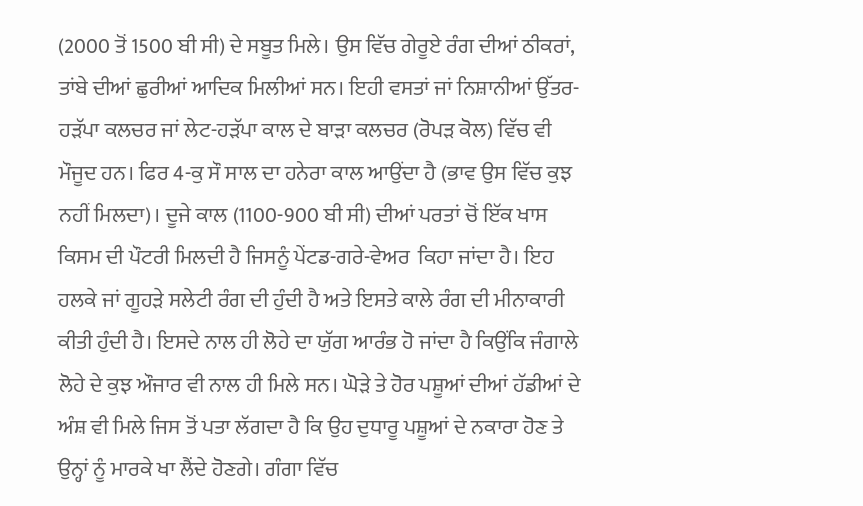(2000 ਤੋਂ 1500 ਬੀ ਸੀ) ਦੇ ਸਬੂਤ ਮਿਲੇ। ਉਸ ਵਿੱਚ ਗੇਰੂਏ ਰੰਗ ਦੀਆਂ ਠੀਕਰਾਂ, ਤਾਂਬੇ ਦੀਆਂ ਛੁਰੀਆਂ ਆਦਿਕ ਮਿਲੀਆਂ ਸਨ। ਇਹੀ ਵਸਤਾਂ ਜਾਂ ਨਿਸ਼ਾਨੀਆਂ ਉੱਤਰ-ਹੜੱਪਾ ਕਲਚਰ ਜਾਂ ਲੇਟ-ਹੜੱਪਾ ਕਾਲ ਦੇ ਬਾੜਾ ਕਲਚਰ (ਰੋਪੜ ਕੋਲ) ਵਿੱਚ ਵੀ ਮੌਜੂਦ ਹਨ। ਫਿਰ 4-ਕੁ ਸੌ ਸਾਲ ਦਾ ਹਨੇਰਾ ਕਾਲ ਆਉਂਦਾ ਹੈ (ਭਾਵ ਉਸ ਵਿੱਚ ਕੁਝ ਨਹੀਂ ਮਿਲਦਾ)। ਦੂਜੇ ਕਾਲ (1100-900 ਬੀ ਸੀ) ਦੀਆਂ ਪਰਤਾਂ ਚੋਂ ਇੱਕ ਖਾਸ ਕਿਸਮ ਦੀ ਪੌਟਰੀ ਮਿਲਦੀ ਹੈ ਜਿਸਨੂੰ ਪੇਂਟਡ-ਗਰੇ-ਵੇਅਰ  ਕਿਹਾ ਜਾਂਦਾ ਹੈ। ਇਹ ਹਲਕੇ ਜਾਂ ਗੂਹੜੇ ਸਲੇਟੀ ਰੰਗ ਦੀ ਹੁੰਦੀ ਹੈ ਅਤੇ ਇਸਤੇ ਕਾਲੇ ਰੰਗ ਦੀ ਮੀਨਾਕਾਰੀ ਕੀਤੀ ਹੁੰਦੀ ਹੈ। ਇਸਦੇ ਨਾਲ ਹੀ ਲੋਹੇ ਦਾ ਯੁੱਗ ਆਰੰਭ ਹੋ ਜਾਂਦਾ ਹੈ ਕਿਉਂਕਿ ਜੰਗਾਲੇ ਲੋਹੇ ਦੇ ਕੁਝ ਔਜਾਰ ਵੀ ਨਾਲ ਹੀ ਮਿਲੇ ਸਨ। ਘੋੜੇ ਤੇ ਹੋਰ ਪਸ਼ੂਆਂ ਦੀਆਂ ਹੱਡੀਆਂ ਦੇ ਅੰਸ਼ ਵੀ ਮਿਲੇ ਜਿਸ ਤੋਂ ਪਤਾ ਲੱਗਦਾ ਹੈ ਕਿ ਉਹ ਦੁਧਾਰੂ ਪਸ਼ੂਆਂ ਦੇ ਨਕਾਰਾ ਹੋਣ ਤੇ ਉਨ੍ਹਾਂ ਨੂੰ ਮਾਰਕੇ ਖਾ ਲੈਂਦੇ ਹੋਣਗੇ। ਗੰਗਾ ਵਿੱਚ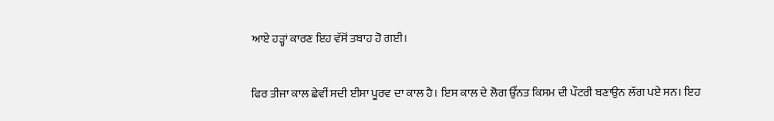ਆਏ ਹੜ੍ਹਾਂ ਕਾਰਣ ਇਹ ਵੱਸੋਂ ਤਬਾਹ ਹੋ ਗਈ।

ਫਿਰ ਤੀਜਾ ਕਾਲ ਛੇਵੀਂ ਸਦੀ ਈਸਾ ਪੂਰਵ ਦਾ ਕਾਲ ਹੈ। ਇਸ ਕਾਲ ਦੇ ਲੋਗ ਉੱਨਤ ਕਿਸਮ ਦੀ ਪੌਟਰੀ ਬਣਾਉਨ ਲੱਗ ਪਏ ਸਨ। ਇਹ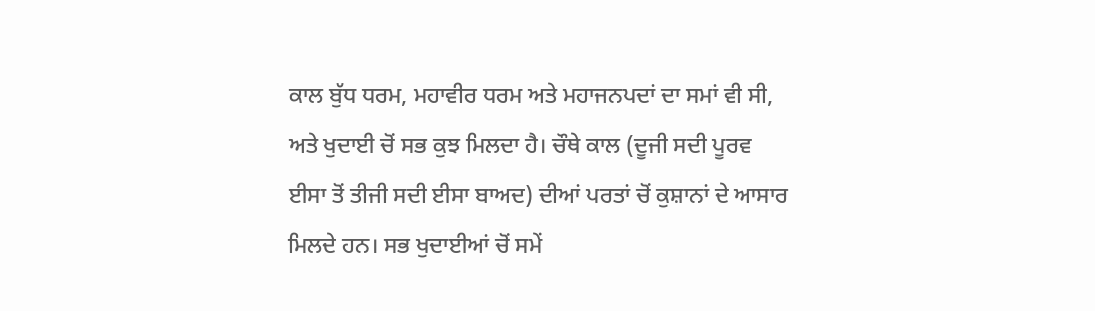ਕਾਲ ਬੁੱਧ ਧਰਮ, ਮਹਾਵੀਰ ਧਰਮ ਅਤੇ ਮਹਾਜਨਪਦਾਂ ਦਾ ਸਮਾਂ ਵੀ ਸੀ, ਅਤੇ ਖੁਦਾਈ ਚੋਂ ਸਭ ਕੁਝ ਮਿਲਦਾ ਹੈ। ਚੌਥੇ ਕਾਲ (ਦੂਜੀ ਸਦੀ ਪੂਰਵ ਈਸਾ ਤੋਂ ਤੀਜੀ ਸਦੀ ਈਸਾ ਬਾਅਦ) ਦੀਆਂ ਪਰਤਾਂ ਚੋਂ ਕੁਸ਼ਾਨਾਂ ਦੇ ਆਸਾਰ ਮਿਲਦੇ ਹਨ। ਸਭ ਖੁਦਾਈਆਂ ਚੋਂ ਸਮੇਂ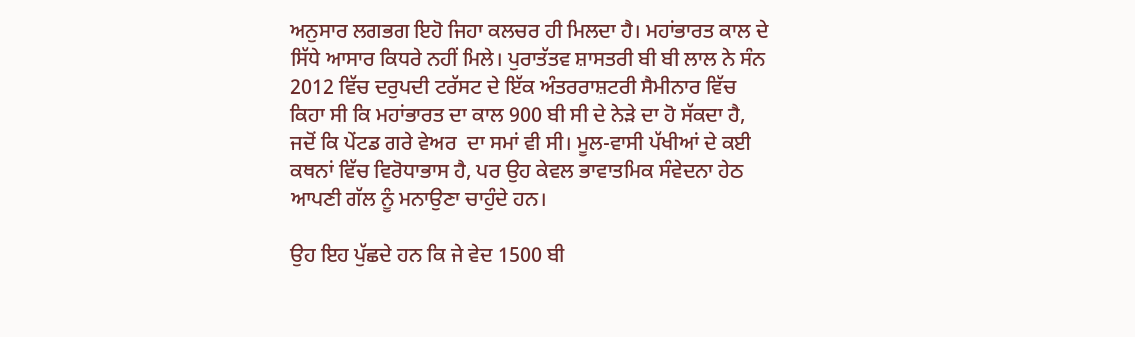ਅਨੁਸਾਰ ਲਗਭਗ ਇਹੋ ਜਿਹਾ ਕਲਚਰ ਹੀ ਮਿਲਦਾ ਹੈ। ਮਹਾਂਭਾਰਤ ਕਾਲ ਦੇ ਸਿੱਧੇ ਆਸਾਰ ਕਿਧਰੇ ਨਹੀਂ ਮਿਲੇ। ਪੁਰਾਤੱਤਵ ਸ਼ਾਸਤਰੀ ਬੀ ਬੀ ਲਾਲ ਨੇ ਸੰਨ 2012 ਵਿੱਚ ਦਰੁਪਦੀ ਟਰੱਸਟ ਦੇ ਇੱਕ ਅੰਤਰਰਾਸ਼ਟਰੀ ਸੈਮੀਨਾਰ ਵਿੱਚ ਕਿਹਾ ਸੀ ਕਿ ਮਹਾਂਭਾਰਤ ਦਾ ਕਾਲ 900 ਬੀ ਸੀ ਦੇ ਨੇੜੇ ਦਾ ਹੋ ਸੱਕਦਾ ਹੈ, ਜਦੋਂ ਕਿ ਪੇਂਟਡ ਗਰੇ ਵੇਅਰ  ਦਾ ਸਮਾਂ ਵੀ ਸੀ। ਮੂਲ-ਵਾਸੀ ਪੱਖੀਆਂ ਦੇ ਕਈ ਕਥਨਾਂ ਵਿੱਚ ਵਿਰੋਧਾਭਾਸ ਹੈ, ਪਰ ਉਹ ਕੇਵਲ ਭਾਵਾਤਮਿਕ ਸੰਵੇਦਨਾ ਹੇਠ ਆਪਣੀ ਗੱਲ ਨੂੰ ਮਨਾਉਣਾ ਚਾਹੁੰਦੇ ਹਨ।

ਉਹ ਇਹ ਪੁੱਛਦੇ ਹਨ ਕਿ ਜੇ ਵੇਦ 1500 ਬੀ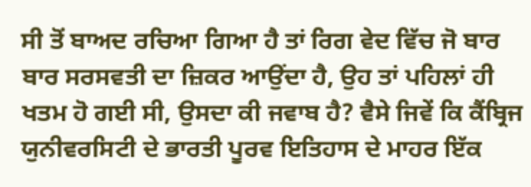ਸੀ ਤੋਂ ਬਾਅਦ ਰਚਿਆ ਗਿਆ ਹੈ ਤਾਂ ਰਿਗ ਵੇਦ ਵਿੱਚ ਜੋ ਬਾਰ ਬਾਰ ਸਰਸਵਤੀ ਦਾ ਜ਼ਿਕਰ ਆਉਂਦਾ ਹੈ, ਉਹ ਤਾਂ ਪਹਿਲਾਂ ਹੀ ਖਤਮ ਹੋ ਗਈ ਸੀ, ਉਸਦਾ ਕੀ ਜਵਾਬ ਹੈ? ਵੈਸੇ ਜਿਵੇਂ ਕਿ ਕੈਂਬ੍ਰਿਜ ਯੁਨੀਵਰਸਿਟੀ ਦੇ ਭਾਰਤੀ ਪੂਰਵ ਇਤਿਹਾਸ ਦੇ ਮਾਹਰ ਇੱਕ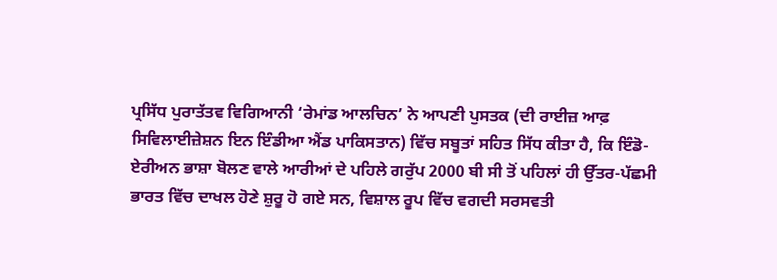ਪ੍ਰਸਿੱਧ ਪੁਰਾਤੱਤਵ ਵਿਗਿਆਨੀ ‘ਰੇਮਾਂਡ ਆਲਚਿਨ’ ਨੇ ਆਪਣੀ ਪੁਸਤਕ (ਦੀ ਰਾਈਜ਼ ਆਫ਼ ਸਿਵਿਲਾਈਜ਼ੇਸ਼ਨ ਇਨ ਇੰਡੀਆ ਐਂਡ ਪਾਕਿਸਤਾਨ) ਵਿੱਚ ਸਬੂਤਾਂ ਸਹਿਤ ਸਿੱਧ ਕੀਤਾ ਹੈ, ਕਿ ਇੰਡੋ-ਏਰੀਅਨ ਭਾਸ਼ਾ ਬੋਲਣ ਵਾਲੇ ਆਰੀਆਂ ਦੇ ਪਹਿਲੇ ਗਰੁੱਪ 2000 ਬੀ ਸੀ ਤੋਂ ਪਹਿਲਾਂ ਹੀ ਉੱਤਰ-ਪੱਛਮੀ ਭਾਰਤ ਵਿੱਚ ਦਾਖਲ ਹੋਣੇ ਸ਼ੁਰੂ ਹੋ ਗਏ ਸਨ, ਵਿਸ਼ਾਲ ਰੂਪ ਵਿੱਚ ਵਗਦੀ ਸਰਸਵਤੀ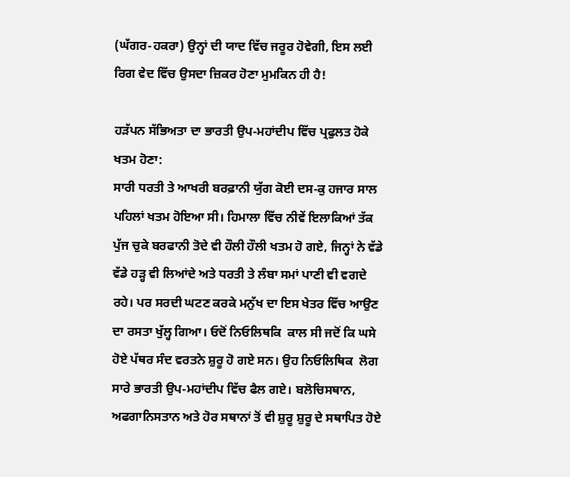(ਘੱਗਰ-ਹਕਰਾ) ਉਨ੍ਹਾਂ ਦੀ ਯਾਦ ਵਿੱਚ ਜਰੂਰ ਹੋਵੇਗੀ, ਇਸ ਲਈ ਰਿਗ ਵੇਦ ਵਿੱਚ ਉਸਦਾ ਜ਼ਿਕਰ ਹੋਣਾ ਮੁਮਕਿਨ ਹੀ ਹੈ!

ਹੜੱਪਨ ਸੱਭਿਅਤਾ ਦਾ ਭਾਰਤੀ ਉਪ-ਮਹਾਂਦੀਪ ਵਿੱਚ ਪ੍ਰਫੁਲਤ ਹੋਕੇ ਖਤਮ ਹੋਣਾ:
ਸਾਰੀ ਧਰਤੀ ਤੇ ਆਖਰੀ ਬਰਫ਼ਾਨੀ ਯੁੱਗ ਕੋਈ ਦਸ-ਕੁ ਹਜਾਰ ਸਾਲ ਪਹਿਲਾਂ ਖਤਮ ਹੋਇਆ ਸੀ। ਹਿਮਾਲਾ ਵਿੱਚ ਨੀਵੇਂ ਇਲਾਕਿਆਂ ਤੱਕ ਪੁੱਜ ਚੁਕੇ ਬਰਫਾਨੀ ਤੋਦੇ ਵੀ ਹੌਲੀ ਹੌਲੀ ਖਤਮ ਹੋ ਗਏ, ਜਿਨ੍ਹਾਂ ਨੇ ਵੱਡੇ ਵੱਡੇ ਹੜ੍ਹ ਵੀ ਲਿਆਂਦੇ ਅਤੇ ਧਰਤੀ ਤੇ ਲੰਬਾ ਸਮਾਂ ਪਾਣੀ ਵੀ ਵਗਦੇ ਰਹੇ। ਪਰ ਸਰਦੀ ਘਟਣ ਕਰਕੇ ਮਨੁੱਖ ਦਾ ਇਸ ਖੇਤਰ ਵਿੱਚ ਆਉਣ ਦਾ ਰਸਤਾ ਖੁੱਲ੍ਹ ਗਿਆ। ਓਦੋਂ ਨਿਓਲਿਥਕਿ  ਕਾਲ ਸੀ ਜਦੋਂ ਕਿ ਘਸੇ ਹੋਏ ਪੱਥਰ ਸੰਦ ਵਰਤਨੇ ਸ਼ੁਰੂ ਹੋ ਗਏ ਸਨ। ਉਹ ਨਿਓਲਿਥਿਕ  ਲੋਗ ਸਾਰੇ ਭਾਰਤੀ ਉਪ-ਮਹਾਂਦੀਪ ਵਿੱਚ ਫੈਲ ਗਏ। ਬਲੋਚਿਸਥਾਨ, ਅਫਗਾਨਿਸਤਾਨ ਅਤੇ ਹੋਰ ਸਥਾਨਾਂ ਤੋਂ ਵੀ ਸ਼ੁਰੂ ਸ਼ੁਰੂ ਦੇ ਸਥਾਪਿਤ ਹੋਏ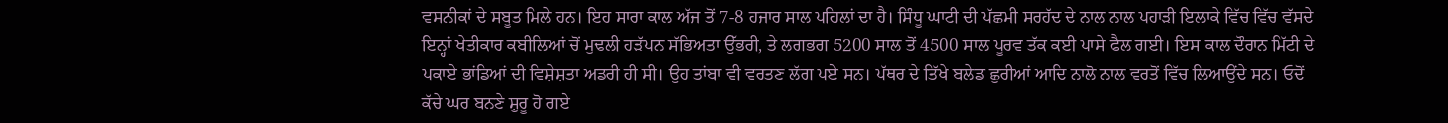ਵਸਨੀਕਾਂ ਦੇ ਸਬੂਤ ਮਿਲੇ ਹਨ। ਇਹ ਸਾਰਾ ਕਾਲ ਅੱਜ ਤੋਂ 7-8 ਹਜਾਰ ਸਾਲ ਪਹਿਲਾਂ ਦਾ ਹੈ। ਸਿੰਧੂ ਘਾਟੀ ਦੀ ਪੱਛਮੀ ਸਰਹੱਦ ਦੇ ਨਾਲ ਨਾਲ ਪਹਾੜੀ ਇਲਾਕੇ ਵਿੱਚ ਵਿੱਚ ਵੱਸਦੇ ਇਨ੍ਹਾਂ ਖੇਤੀਕਾਰ ਕਬੀਲਿਆਂ ਚੋਂ ਮੁਢਲੀ ਹੜੱਪਨ ਸੱਭਿਅਤਾ ਉੱਭਰੀ, ਤੇ ਲਗਭਗ 5200 ਸਾਲ ਤੋਂ 4500 ਸਾਲ ਪੂਰਵ ਤੱਕ ਕਈ ਪਾਸੇ ਫੈਲ ਗਈ। ਇਸ ਕਾਲ ਦੌਰਾਨ ਮਿੱਟੀ ਦੇ ਪਕਾਏ ਭਾਂਡਿਆਂ ਦੀ ਵਿਸ਼ੇਸ਼ਤਾ ਅਡਰੀ ਹੀ ਸੀ। ਉਹ ਤਾਂਬਾ ਵੀ ਵਰਤਣ ਲੱਗ ਪਏ ਸਨ। ਪੱਥਰ ਦੇ ਤਿੱਖੇ ਬਲੇਡ ਛੁਰੀਆਂ ਆਦਿ ਨਾਲੋ ਨਾਲ ਵਰਤੋਂ ਵਿੱਚ ਲਿਆਉਂਦੇ ਸਨ। ਓਦੋਂ ਕੱਚੇ ਘਰ ਬਨਣੇ ਸ਼ੁਰੂ ਹੋ ਗਏ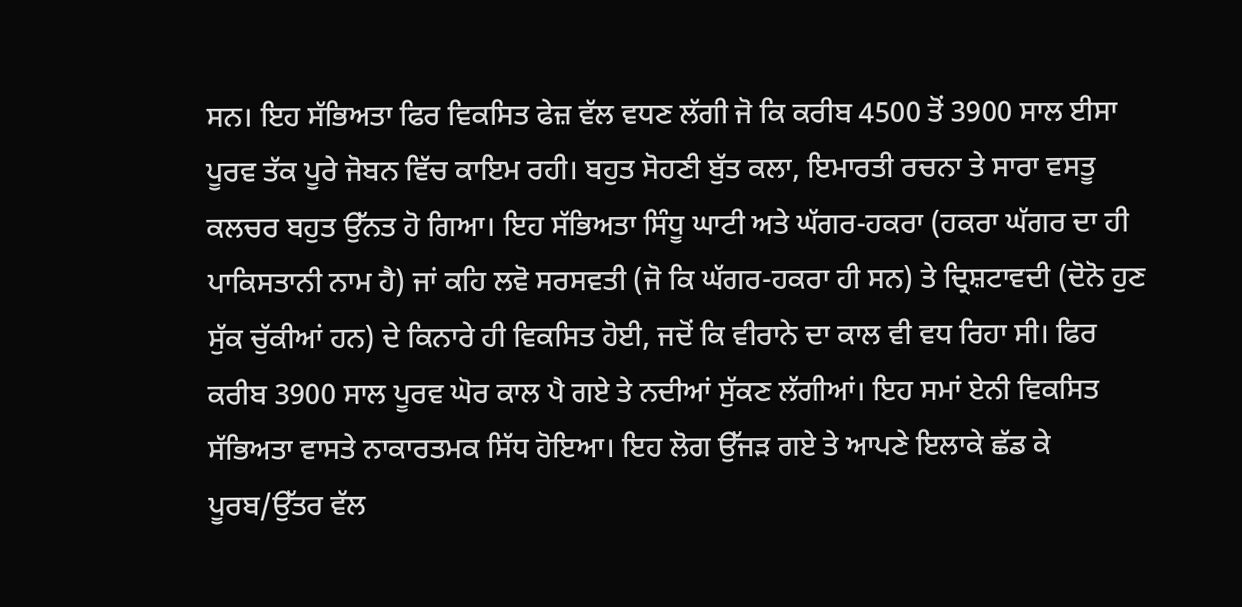ਸਨ। ਇਹ ਸੱਭਿਅਤਾ ਫਿਰ ਵਿਕਸਿਤ ਫੇਜ਼ ਵੱਲ ਵਧਣ ਲੱਗੀ ਜੋ ਕਿ ਕਰੀਬ 4500 ਤੋਂ 3900 ਸਾਲ ਈਸਾ ਪੂਰਵ ਤੱਕ ਪੂਰੇ ਜੋਬਨ ਵਿੱਚ ਕਾਇਮ ਰਹੀ। ਬਹੁਤ ਸੋਹਣੀ ਬੁੱਤ ਕਲਾ, ਇਮਾਰਤੀ ਰਚਨਾ ਤੇ ਸਾਰਾ ਵਸਤੂ ਕਲਚਰ ਬਹੁਤ ਉੱਨਤ ਹੋ ਗਿਆ। ਇਹ ਸੱਭਿਅਤਾ ਸਿੰਧੂ ਘਾਟੀ ਅਤੇ ਘੱਗਰ-ਹਕਰਾ (ਹਕਰਾ ਘੱਗਰ ਦਾ ਹੀ ਪਾਕਿਸਤਾਨੀ ਨਾਮ ਹੈ) ਜਾਂ ਕਹਿ ਲਵੋ ਸਰਸਵਤੀ (ਜੋ ਕਿ ਘੱਗਰ-ਹਕਰਾ ਹੀ ਸਨ) ਤੇ ਦ੍ਰਿਸ਼ਟਾਵਦੀ (ਦੋਨੋ ਹੁਣ ਸੁੱਕ ਚੁੱਕੀਆਂ ਹਨ) ਦੇ ਕਿਨਾਰੇ ਹੀ ਵਿਕਸਿਤ ਹੋਈ, ਜਦੋਂ ਕਿ ਵੀਰਾਨੇ ਦਾ ਕਾਲ ਵੀ ਵਧ ਰਿਹਾ ਸੀ। ਫਿਰ ਕਰੀਬ 3900 ਸਾਲ ਪੂਰਵ ਘੋਰ ਕਾਲ ਪੈ ਗਏ ਤੇ ਨਦੀਆਂ ਸੁੱਕਣ ਲੱਗੀਆਂ। ਇਹ ਸਮਾਂ ਏਨੀ ਵਿਕਸਿਤ ਸੱਭਿਅਤਾ ਵਾਸਤੇ ਨਾਕਾਰਤਮਕ ਸਿੱਧ ਹੋਇਆ। ਇਹ ਲੋਗ ਉੱਜੜ ਗਏ ਤੇ ਆਪਣੇ ਇਲਾਕੇ ਛੱਡ ਕੇ ਪੂਰਬ/ਉੱਤਰ ਵੱਲ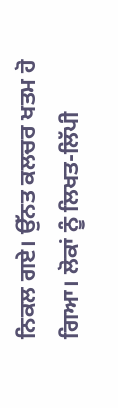ਨਿਕਲ ਗਏ। ਉੱਨਤ ਕਲਚਰ ਖਤਮ ਹੋ ਗਿਆ। ਲੋਕਾਂ ਨੂੰ ਲਿਖਤ-ਲਿੱਪੀ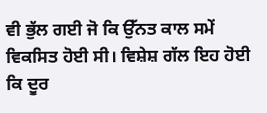ਵੀ ਭੁੱਲ ਗਈ ਜੋ ਕਿ ਉੱਨਤ ਕਾਲ ਸਮੇਂ ਵਿਕਸਿਤ ਹੋਈ ਸੀ। ਵਿਸ਼ੇਸ਼ ਗੱਲ ਇਹ ਹੋਈ ਕਿ ਦੂਰ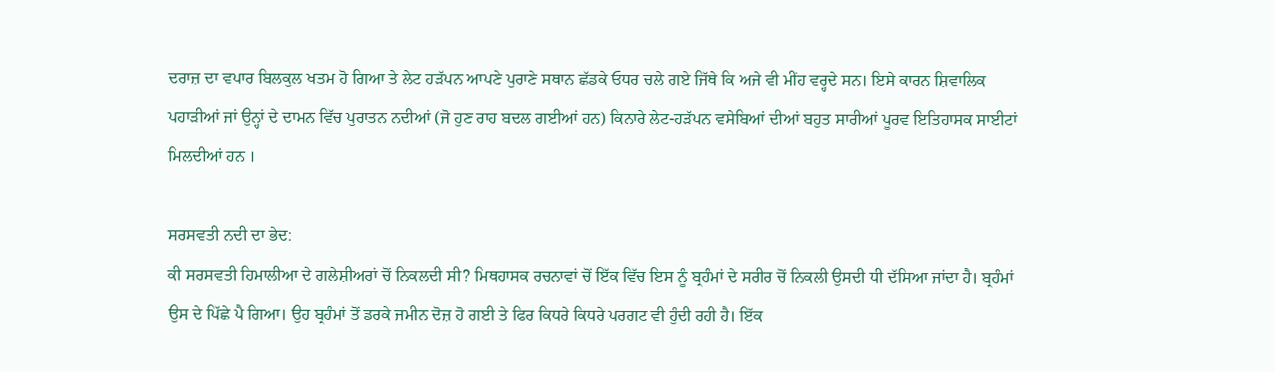ਦਰਾਜ਼ ਦਾ ਵਪਾਰ ਬਿਲਕੁਲ ਖਤਮ ਹੋ ਗਿਆ ਤੇ ਲੇਟ ਹੜੱਪਨ ਆਪਣੇ ਪੁਰਾਣੇ ਸਥਾਨ ਛੱਡਕੇ ਓਧਰ ਚਲੇ ਗਏ ਜਿੱਥੇ ਕਿ ਅਜੇ ਵੀ ਮੀਂਹ ਵਰ੍ਹਦੇ ਸਨ। ਇਸੇ ਕਾਰਨ ਸ਼ਿਵਾਲਿਕ ਪਹਾੜੀਆਂ ਜਾਂ ਉਨ੍ਹਾਂ ਦੇ ਦਾਮਨ ਵਿੱਚ ਪੁਰਾਤਨ ਨਦੀਆਂ (ਜੋ ਹੁਣ ਰਾਹ ਬਦਲ ਗਈਆਂ ਹਨ) ਕਿਨਾਰੇ ਲੇਟ-ਹੜੱਪਨ ਵਸੇਬਿਆਂ ਦੀਆਂ ਬਹੁਤ ਸਾਰੀਆਂ ਪੂਰਵ ਇਤਿਹਾਸਕ ਸਾਈਟਾਂ ਮਿਲਦੀਆਂ ਹਨ ।

ਸਰਸਵਤੀ ਨਦੀ ਦਾ ਭੇਦ:
ਕੀ ਸਰਸਵਤੀ ਹਿਮਾਲੀਆ ਦੇ ਗਲੇਸ਼ੀਅਰਾਂ ਚੋਂ ਨਿਕਲਦੀ ਸੀ? ਮਿਥਹਾਸਕ ਰਚਨਾਵਾਂ ਚੋਂ ਇੱਕ ਵਿੱਚ ਇਸ ਨੂੰ ਬ੍ਰਹੰਮਾਂ ਦੇ ਸਰੀਰ ਚੋਂ ਨਿਕਲੀ ਉਸਦੀ ਧੀ ਦੱਸਿਆ ਜਾਂਦਾ ਹੈ। ਬ੍ਰਹੰਮਾਂ ਉਸ ਦੇ ਪਿੱਛੇ ਪੈ ਗਿਆ। ਉਹ ਬ੍ਰਹੰਮਾਂ ਤੋਂ ਡਰਕੇ ਜਮੀਨ ਦੋਜ਼ ਹੋ ਗਈ ਤੇ ਫਿਰ ਕਿਧਰੇ ਕਿਧਰੇ ਪਰਗਟ ਵੀ ਹੁੰਦੀ ਰਹੀ ਹੈ। ਇੱਕ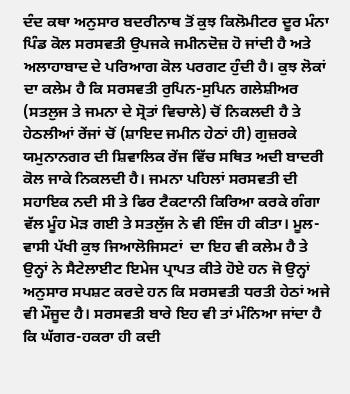ਦੰਦ ਕਥਾ ਅਨੁਸਾਰ ਬਦਰੀਨਾਥ ਤੋਂ ਕੁਝ ਕਿਲੋਮੀਟਰ ਦੂਰ ਮੰਨਾ ਪਿੰਡ ਕੋਲ ਸਰਸਵਤੀ ਉਪਜਕੇ ਜਮੀਨਦੋਜ਼ ਹੋ ਜਾਂਦੀ ਹੈ ਅਤੇ ਅਲਾਹਾਬਾਦ ਦੇ ਪਰਿਆਗ ਕੋਲ ਪਰਗਟ ਹੁੰਦੀ ਹੈ। ਕੁਝ ਲੋਕਾਂ ਦਾ ਕਲੇਮ ਹੈ ਕਿ ਸਰਸਵਤੀ ਰੁਪਿਨ-ਸੁਪਿਨ ਗਲੇਸ਼ੀਅਰ (ਸਤਲੁਜ ਤੇ ਜਮਨਾ ਦੇ ਸ੍ਰੋਤਾਂ ਵਿਚਾਲੇ) ਚੋਂ ਨਿਕਲਦੀ ਹੈ ਤੇ ਹੇਠਲੀਆਂ ਰੇਂਜਾਂ ਚੋਂ (ਸ਼ਾਇਦ ਜਮੀਨ ਹੇਠਾਂ ਹੀ) ਗੁਜ਼ਰਕੇ ਯਮੁਨਾਨਗਰ ਦੀ ਸ਼ਿਵਾਲਿਕ ਰੇਂਜ ਵਿੱਚ ਸਥਿਤ ਅਦੀ ਬਾਦਰੀ ਕੋਲ ਜਾਕੇ ਨਿਕਲਦੀ ਹੈ। ਜਮਨਾ ਪਹਿਲਾਂ ਸਰਸਵਤੀ ਦੀ ਸਹਾਇਕ ਨਦੀ ਸੀ ਤੇ ਫਿਰ ਟੈਕਟਾਨੀ ਕਿਰਿਆ ਕਰਕੇ ਗੰਗਾ ਵੱਲ ਮੂੰਹ ਮੋੜ ਗਈ ਤੇ ਸਤਲੁੱਜ ਨੇ ਵੀ ਇੰਜ ਹੀ ਕੀਤਾ। ਮੂਲ-ਵਾਸੀ ਪੱਖੀ ਕੁਝ ਜਿਆਲੋਜਿਸਟਾਂ  ਦਾ ਇਹ ਵੀ ਕਲੇਮ ਹੈ ਤੇ ਉਨ੍ਹਾਂ ਨੇ ਸੈਟੇਲਾਈਟ ਇਮੇਜ ਪ੍ਰਾਪਤ ਕੀਤੇ ਹੋਏ ਹਨ ਜੋ ਉਨ੍ਹਾਂ ਅਨੁਸਾਰ ਸਪਸ਼ਟ ਕਰਦੇ ਹਨ ਕਿ ਸਰਸਵਤੀ ਧਰਤੀ ਹੇਠਾਂ ਅਜੇ ਵੀ ਮੌਜੂਦ ਹੈ। ਸਰਸਵਤੀ ਬਾਰੇ ਇਹ ਵੀ ਤਾਂ ਮੰਨਿਆ ਜਾਂਦਾ ਹੈ ਕਿ ਘੱਗਰ-ਹਕਰਾ ਹੀ ਕਦੀ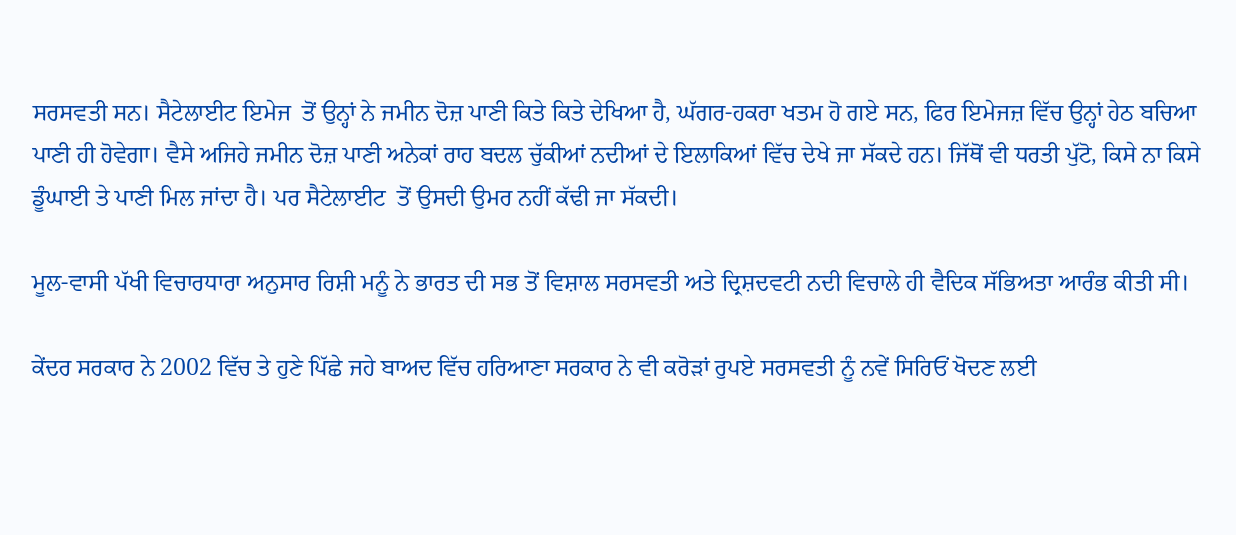ਸਰਸਵਤੀ ਸਨ। ਸੈਟੇਲਾਈਟ ਇਮੇਜ  ਤੋਂ ਉਨ੍ਹਾਂ ਨੇ ਜਮੀਨ ਦੋਜ਼ ਪਾਣੀ ਕਿਤੇ ਕਿਤੇ ਦੇਖਿਆ ਹੈ, ਘੱਗਰ-ਹਕਰਾ ਖਤਮ ਹੋ ਗਏ ਸਨ, ਫਿਰ ਇਮੇਜਜ਼ ਵਿੱਚ ਉਨ੍ਹਾਂ ਹੇਠ ਬਚਿਆ ਪਾਣੀ ਹੀ ਹੋਵੇਗਾ। ਵੈਸੇ ਅਜਿਹੇ ਜਮੀਨ ਦੋਜ਼ ਪਾਣੀ ਅਨੇਕਾਂ ਰਾਹ ਬਦਲ ਚੁੱਕੀਆਂ ਨਦੀਆਂ ਦੇ ਇਲਾਕਿਆਂ ਵਿੱਚ ਦੇਖੇ ਜਾ ਸੱਕਦੇ ਹਨ। ਜਿੱਥੋਂ ਵੀ ਧਰਤੀ ਪੁੱਟੋ, ਕਿਸੇ ਨਾ ਕਿਸੇ ਡੂੰਘਾਈ ਤੇ ਪਾਣੀ ਮਿਲ ਜਾਂਦਾ ਹੈ। ਪਰ ਸੈਟੇਲਾਈਟ  ਤੋਂ ਉਸਦੀ ਉਮਰ ਨਹੀਂ ਕੱਢੀ ਜਾ ਸੱਕਦੀ।

ਮੂਲ-ਵਾਸੀ ਪੱਖੀ ਵਿਚਾਰਧਾਰਾ ਅਨੁਸਾਰ ਰਿਸ਼ੀ ਮਨੂੰ ਨੇ ਭਾਰਤ ਦੀ ਸਭ ਤੋਂ ਵਿਸ਼ਾਲ ਸਰਸਵਤੀ ਅਤੇ ਦ੍ਰਿਸ਼ਦਵਟੀ ਨਦੀ ਵਿਚਾਲੇ ਹੀ ਵੈਦਿਕ ਸੱਭਿਅਤਾ ਆਰੰਭ ਕੀਤੀ ਸੀ।

ਕੇਂਦਰ ਸਰਕਾਰ ਨੇ 2002 ਵਿੱਚ ਤੇ ਹੁਣੇ ਪਿੱਛੇ ਜਹੇ ਬਾਅਦ ਵਿੱਚ ਹਰਿਆਣਾ ਸਰਕਾਰ ਨੇ ਵੀ ਕਰੋੜਾਂ ਰੁਪਏ ਸਰਸਵਤੀ ਨੂੰ ਨਵੇਂ ਸਿਰਿਓਂ ਖੋਦਣ ਲਈ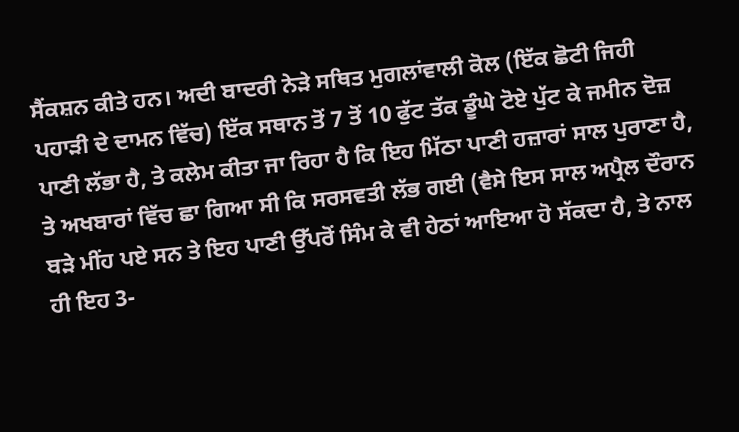ਸੈਂਕਸ਼ਨ ਕੀਤੇ ਹਨ। ਅਦੀ ਬਾਦਰੀ ਨੇੜੇ ਸਥਿਤ ਮੁਗਲਾਂਵਾਲੀ ਕੋਲ (ਇੱਕ ਛੋਟੀ ਜਿਹੀ ਪਹਾੜੀ ਦੇ ਦਾਮਨ ਵਿੱਚ) ਇੱਕ ਸਥਾਨ ਤੋਂ 7 ਤੋਂ 10 ਫੁੱਟ ਤੱਕ ਡੂੰਘੇ ਟੋਏ ਪੁੱਟ ਕੇ ਜਮੀਨ ਦੋਜ਼ ਪਾਣੀ ਲੱਭਾ ਹੈ, ਤੇ ਕਲੇਮ ਕੀਤਾ ਜਾ ਰਿਹਾ ਹੈ ਕਿ ਇਹ ਮਿੱਠਾ ਪਾਣੀ ਹਜ਼ਾਰਾਂ ਸਾਲ ਪੁਰਾਣਾ ਹੈ, ਤੇ ਅਖਬਾਰਾਂ ਵਿੱਚ ਛਾ ਗਿਆ ਸੀ ਕਿ ਸਰਸਵਤੀ ਲੱਭ ਗਈ (ਵੈਸੇ ਇਸ ਸਾਲ ਅਪ੍ਰੈਲ ਦੌਰਾਨ ਬੜੇ ਮੀਂਹ ਪਏ ਸਨ ਤੇ ਇਹ ਪਾਣੀ ਉੱਪਰੋਂ ਸਿੰਮ ਕੇ ਵੀ ਹੇਠਾਂ ਆਇਆ ਹੋ ਸੱਕਦਾ ਹੈ, ਤੇ ਨਾਲ ਹੀ ਇਹ 3-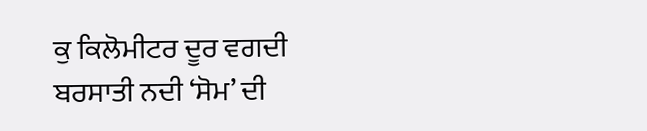ਕੁ ਕਿਲੋਮੀਟਰ ਦੂਰ ਵਗਦੀ ਬਰਸਾਤੀ ਨਦੀ ‘ਸੋਮ’ ਦੀ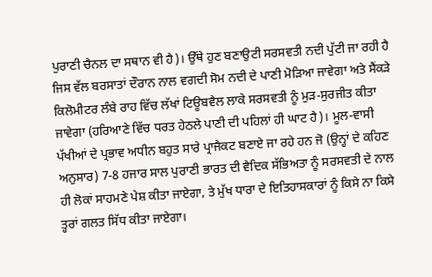ਪੁਰਾਣੀ ਚੈਨਲ ਦਾ ਸਥਾਨ ਵੀ ਹੈ)। ਉੱਥੇ ਹੁਣ ਬਣਾਉਟੀ ਸਰਸਵਤੀ ਨਦੀ ਪੁੱਟੀ ਜਾ ਰਹੀ ਹੈ ਜਿਸ ਵੱਲ ਬਰਸਾਤਾਂ ਦੌਰਾਨ ਨਾਲ ਵਗਦੀ ਸੋਮ ਨਦੀ ਦੇ ਪਾਣੀ ਮੋੜਿਆ ਜਾਵੇਗਾ ਅਤੇ ਸੈਂਕੜੇ ਕਿਲੋਮੀਟਰ ਲੰਬੇ ਰਾਹ ਵਿੱਚ ਲੱਖਾਂ ਟਿਊਬਵੈਲ ਲਾਕੇ ਸਰਸਵਤੀ ਨੂੰ ਮੁੜ-ਸੁਰਜੀਤ ਕੀਤਾ ਜਾਵੇਗਾ (ਹਰਿਆਣੇ ਵਿੱਚ ਧਰਤ ਹੇਠਲੇ ਪਾਣੀ ਦੀ ਪਹਿਲਾਂ ਹੀ ਘਾਟ ਹੈ)। ਮੂਲ-ਵਾਸੀ ਪੱਖੀਆਂ ਦੇ ਪ੍ਰਭਾਵ ਅਧੀਨ ਬਹੁਤ ਸਾਰੇ ਪ੍ਰਾਜੈਕਟ ਬਣਾਏ ਜਾ ਰਹੇ ਹਨ ਜੋ (ਉਨ੍ਹਾਂ ਦੇ ਕਹਿਣ ਅਨੁਸਾਰ) 7-8 ਹਜਾਰ ਸਾਲ ਪੁਰਾਣੀ ਭਾਰਤ ਦੀ ਵੈਦਿਕ ਸੱਭਿਅਤਾ ਨੂੰ ਸਰਸਵਤੀ ਦੇ ਨਾਲ ਹੀ ਲੋਕਾਂ ਸਾਹਮਣੇ ਪੇਸ਼ ਕੀਤਾ ਜਾਏਗਾ, ਤੇ ਮੁੱਖ ਧਾਰਾ ਦੇ ਇਤਿਹਾਸਕਾਰਾਂ ਨੂੰ ਕਿਸੇ ਨਾ ਕਿਸੇ ਤ੍ਹਰਾਂ ਗਲਤ ਸਿੱਧ ਕੀਤਾ ਜਾਏਗਾ।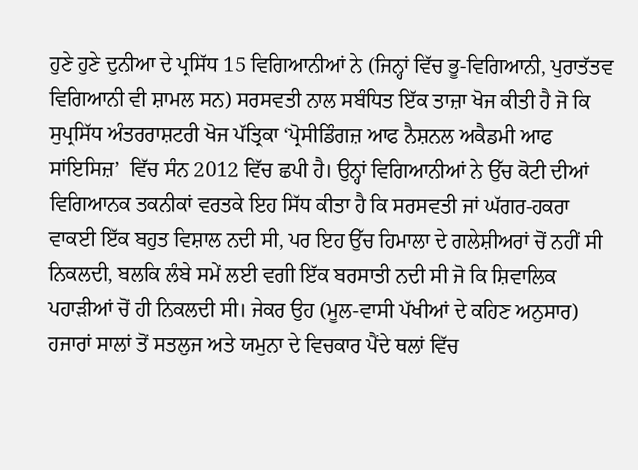ਹੁਣੇ ਹੁਣੇ ਦੁਨੀਆ ਦੇ ਪ੍ਰਸਿੱਧ 15 ਵਿਗਿਆਨੀਆਂ ਨੇ (ਜਿਨ੍ਹਾਂ ਵਿੱਚ ਭੂ-ਵਿਗਿਆਨੀ, ਪੁਰਾਤੱਤਵ ਵਿਗਿਆਨੀ ਵੀ ਸ਼ਾਮਲ ਸਨ) ਸਰਸਵਤੀ ਨਾਲ ਸਬੰਧਿਤ ਇੱਕ ਤਾਜ਼ਾ ਖੋਜ ਕੀਤੀ ਹੈ ਜੋ ਕਿ ਸੁਪ੍ਰਸਿੱਧ ਅੰਤਰਰਾਸ਼ਟਰੀ ਖੋਜ ਪੱਤ੍ਰਿਕਾ ‘ਪ੍ਰੋਸੀਡਿੰਗਜ਼ ਆਫ ਨੈਸ਼ਨਲ ਅਕੈਡਮੀ ਆਫ ਸਾਂਇਸਿਜ਼’  ਵਿੱਚ ਸੰਨ 2012 ਵਿੱਚ ਛਪੀ ਹੈ। ਉਨ੍ਹਾਂ ਵਿਗਿਆਨੀਆਂ ਨੇ ਉੱਚ ਕੋਟੀ ਦੀਆਂ ਵਿਗਿਆਨਕ ਤਕਨੀਕਾਂ ਵਰਤਕੇ ਇਹ ਸਿੱਧ ਕੀਤਾ ਹੈ ਕਿ ਸਰਸਵਤੀ ਜਾਂ ਘੱਗਰ-ਹਕਰਾ ਵਾਕਈ ਇੱਕ ਬਹੁਤ ਵਿਸ਼ਾਲ ਨਦੀ ਸੀ, ਪਰ ਇਹ ਉੱਚ ਹਿਮਾਲਾ ਦੇ ਗਲੇਸ਼ੀਅਰਾਂ ਚੋਂ ਨਹੀਂ ਸੀ ਨਿਕਲਦੀ, ਬਲਕਿ ਲੰਬੇ ਸਮੇਂ ਲਈ ਵਗੀ ਇੱਕ ਬਰਸਾਤੀ ਨਦੀ ਸੀ ਜੋ ਕਿ ਸ਼ਿਵਾਲਿਕ ਪਹਾੜੀਆਂ ਚੋਂ ਹੀ ਨਿਕਲਦੀ ਸੀ। ਜੇਕਰ ਉਹ (ਮੂਲ-ਵਾਸੀ ਪੱਖੀਆਂ ਦੇ ਕਹਿਣ ਅਨੁਸਾਰ) ਹਜਾਰਾਂ ਸਾਲਾਂ ਤੋਂ ਸਤਲੁਜ ਅਤੇ ਯਮੁਨਾ ਦੇ ਵਿਚਕਾਰ ਪੈਂਦੇ ਥਲਾਂ ਵਿੱਚ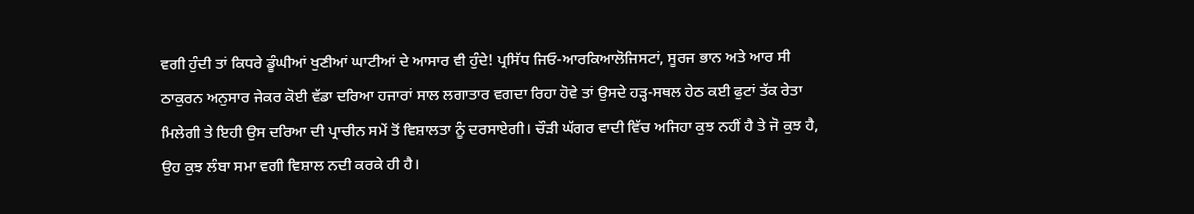ਵਗੀ ਹੁੰਦੀ ਤਾਂ ਕਿਧਰੇ ਡੂੰਘੀਆਂ ਖੁਣੀਆਂ ਘਾਟੀਆਂ ਦੇ ਆਸਾਰ ਵੀ ਹੁੰਦੇ! ਪ੍ਰਸਿੱਧ ਜਿਓ-ਆਰਕਿਆਲੋਜਿਸਟਾਂ, ਸੂਰਜ ਭਾਨ ਅਤੇ ਆਰ ਸੀ ਠਾਕੁਰਨ ਅਨੁਸਾਰ ਜੇਕਰ ਕੋਈ ਵੱਡਾ ਦਰਿਆ ਹਜਾਰਾਂ ਸਾਲ ਲਗਾਤਾਰ ਵਗਦਾ ਰਿਹਾ ਹੋਵੇ ਤਾਂ ਉਸਦੇ ਹੜ੍ਹ-ਸਥਲ ਹੇਠ ਕਈ ਫੁਟਾਂ ਤੱਕ ਰੇਤਾ ਮਿਲੇਗੀ ਤੇ ਇਹੀ ਉਸ ਦਰਿਆ ਦੀ ਪ੍ਰਾਚੀਨ ਸਮੇਂ ਤੋਂ ਵਿਸ਼ਾਲਤਾ ਨੂੰ ਦਰਸਾਏਗੀ। ਚੌੜੀ ਘੱਗਰ ਵਾਦੀ ਵਿੱਚ ਅਜਿਹਾ ਕੁਝ ਨਹੀਂ ਹੈ ਤੇ ਜੋ ਕੁਝ ਹੈ, ਉਹ ਕੁਝ ਲੰਬਾ ਸਮਾ ਵਗੀ ਵਿਸ਼ਾਲ ਨਦੀ ਕਰਕੇ ਹੀ ਹੈ।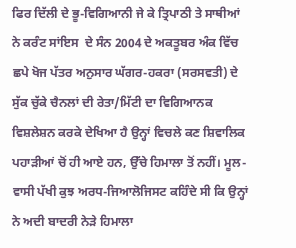ਫਿਰ ਦਿੱਲੀ ਦੇ ਭੂ-ਵਿਗਿਆਨੀ ਜੇ ਕੇ ਤ੍ਰਿਪਾਠੀ ਤੇ ਸਾਥੀਆਂ ਨੇ ਕਰੰਟ ਸਾਂਇਸ  ਦੇ ਸੰਨ 2004 ਦੇ ਅਕਤੂਬਰ ਅੰਕ ਵਿੱਚ ਛਪੇ ਖੋਜ ਪੱਤਰ ਅਨੁਸਾਰ ਘੱਗਰ-ਹਕਰਾ (ਸਰਸਵਤੀ) ਦੇ ਸੁੱਕ ਚੁੱਕੇ ਚੈਨਲਾਂ ਦੀ ਰੇਤਾ/ਮਿੱਟੀ ਦਾ ਵਿਗਿਆਨਕ ਵਿਸ਼ਲੇਸ਼ਨ ਕਰਕੇ ਦੇਖਿਆ ਹੈ ਉਨ੍ਹਾਂ ਵਿਚਲੇ ਕਣ ਸ਼ਿਵਾਲਿਕ ਪਹਾੜੀਆਂ ਚੋਂ ਹੀ ਆਏ ਹਨ, ਉੱਚੇ ਹਿਮਾਲਾ ਤੋਂ ਨਹੀਂ। ਮੂਲ-ਵਾਸੀ ਪੱਖੀ ਕੁਝ ਅਰਧ-ਜਿਆਲੋਜਿਸਟ ਕਹਿੰਦੇ ਸੀ ਕਿ ਉਨ੍ਹਾਂ ਨੇ ਅਦੀ ਬਾਦਰੀ ਨੇੜੇ ਹਿਮਾਲਾ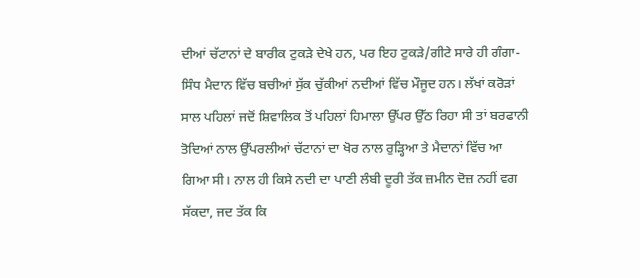ਦੀਆਂ ਚੱਟਾਨਾਂ ਦੇ ਬਾਰੀਕ ਟੁਕੜੇ ਦੇਖੇ ਹਨ, ਪਰ ਇਹ ਟੁਕੜੇ/ਗੀਟੇ ਸਾਰੇ ਹੀ ਗੰਗਾ-ਸਿੰਧ ਮੈਦਾਨ ਵਿੱਚ ਬਚੀਆਂ ਸੁੱਕ ਚੁੱਕੀਆਂ ਨਦੀਆਂ ਵਿੱਚ ਮੌਜੂਦ ਹਨ। ਲੱਖਾਂ ਕਰੋੜਾਂ ਸਾਲ ਪਹਿਲਾਂ ਜਦੋਂ ਸ਼ਿਵਾਲਿਕ ਤੋਂ ਪਹਿਲਾਂ ਹਿਮਾਲਾ ਉੱਪਰ ਉੱਠ ਰਿਹਾ ਸੀ ਤਾਂ ਬਰਫਾਨੀ ਤੋਦਿਆਂ ਨਾਲ ਉੱਪਰਲੀਆਂ ਚੱਟਾਨਾਂ ਦਾ ਖੋਰ ਨਾਲ ਰੁੜ੍ਹਿਆ ਤੇ ਮੈਦਾਨਾਂ ਵਿੱਚ ਆ ਗਿਆ ਸੀ। ਨਾਲ ਹੀ ਕਿਸੇ ਨਦੀ ਦਾ ਪਾਣੀ ਲੰਬੀ ਦੂਰੀ ਤੱਕ ਜ਼ਮੀਨ ਦੋਜ਼ ਨਹੀਂ ਵਗ ਸੱਕਦਾ, ਜਦ ਤੱਕ ਕਿ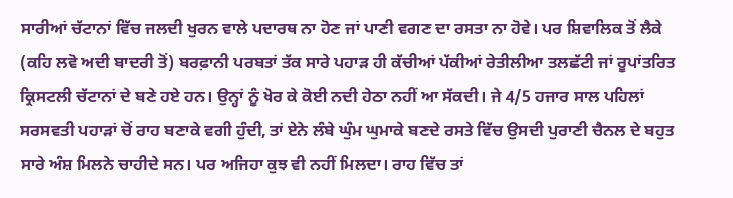ਸਾਰੀਆਂ ਚੱਟਾਨਾਂ ਵਿੱਚ ਜਲਦੀ ਖੁਰਨ ਵਾਲੇ ਪਦਾਰਥ ਨਾ ਹੋਣ ਜਾਂ ਪਾਣੀ ਵਗਣ ਦਾ ਰਸਤਾ ਨਾ ਹੋਵੇ। ਪਰ ਸ਼ਿਵਾਲਿਕ ਤੋਂ ਲੈਕੇ (ਕਹਿ ਲਵੋ ਅਦੀ ਬਾਦਰੀ ਤੋਂ) ਬਰਫ਼ਾਨੀ ਪਰਬਤਾਂ ਤੱਕ ਸਾਰੇ ਪਹਾੜ ਹੀ ਕੱਚੀਆਂ ਪੱਕੀਆਂ ਰੇਤੀਲੀਆ ਤਲਛੱਟੀ ਜਾਂ ਰੂਪਾਂਤਰਿਤ ਕ੍ਰਿਸਟਲੀ ਚੱਟਾਨਾਂ ਦੇ ਬਣੇ ਹਏ ਹਨ। ਉਨ੍ਹਾਂ ਨੂੰ ਖੋਰ ਕੇ ਕੋਈ ਨਦੀ ਹੇਠਾ ਨਹੀਂ ਆ ਸੱਕਦੀ। ਜੇ 4/5 ਹਜਾਰ ਸਾਲ ਪਹਿਲਾਂ ਸਰਸਵਤੀ ਪਹਾੜਾਂ ਚੋਂ ਰਾਹ ਬਣਾਕੇ ਵਗੀ ਹੁੰਦੀ, ਤਾਂ ਏਨੇ ਲੰਬੇ ਘੁੰਮ ਘੁਮਾਕੇ ਬਣਦੇ ਰਸਤੇ ਵਿੱਚ ਉਸਦੀ ਪੁਰਾਣੀ ਚੈਨਲ ਦੇ ਬਹੁਤ ਸਾਰੇ ਅੰਸ਼ ਮਿਲਨੇ ਚਾਹੀਦੇ ਸਨ। ਪਰ ਅਜਿਹਾ ਕੁਝ ਵੀ ਨਹੀਂ ਮਿਲਦਾ। ਰਾਹ ਵਿੱਚ ਤਾਂ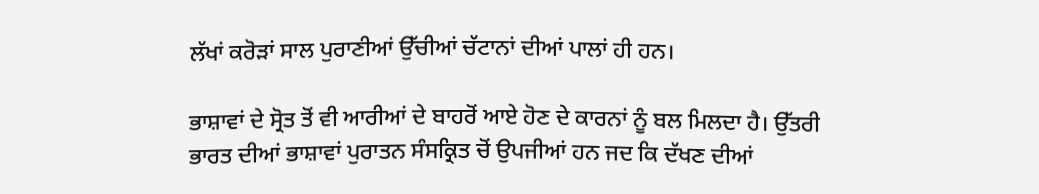ਲੱਖਾਂ ਕਰੋੜਾਂ ਸਾਲ ਪੁਰਾਣੀਆਂ ਉੱਚੀਆਂ ਚੱਟਾਨਾਂ ਦੀਆਂ ਪਾਲਾਂ ਹੀ ਹਨ।

ਭਾਸ਼ਾਵਾਂ ਦੇ ਸ੍ਰੋਤ ਤੋਂ ਵੀ ਆਰੀਆਂ ਦੇ ਬਾਹਰੋਂ ਆਏ ਹੋਣ ਦੇ ਕਾਰਨਾਂ ਨੂੰ ਬਲ ਮਿਲਦਾ ਹੈ। ਉੱਤਰੀ ਭਾਰਤ ਦੀਆਂ ਭਾਸ਼ਾਵਾਂ ਪੁਰਾਤਨ ਸੰਸਕ੍ਰਿਤ ਚੋਂ ਉਪਜੀਆਂ ਹਨ ਜਦ ਕਿ ਦੱਖਣ ਦੀਆਂ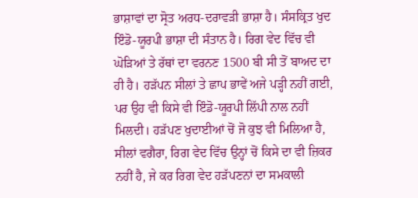ਭਾਸ਼ਾਵਾਂ ਦਾ ਸ੍ਰੋਤ ਅਰਧ-ਦਰਾਵੜੀ ਭਾਸ਼ਾ ਹੈ। ਸੰਸਕ੍ਰਿਤ ਖੁਦ ਇੰਡੋ-ਯੂਰਪੀ ਭਾਸ਼ਾ ਦੀ ਸੰਤਾਨ ਹੈ। ਰਿਗ ਵੇਦ ਵਿੱਚ ਵੀ ਘੋੜਿਆਂ ਤੇ ਰੱਥਾਂ ਦਾ ਵਰਨਣ 1500 ਬੀ ਸੀ ਤੋਂ ਬਾਅਦ ਦਾ ਹੀ ਹੈ। ਹੜੱਪਨ ਸੀਲਾਂ ਤੇ ਛਾਪ ਭਾਵੇਂ ਅਜੇ ਪੜ੍ਹੀ ਨਹੀਂ ਗਈ, ਪਰ ਉਹ ਵੀ ਕਿਸੇ ਵੀ ਇੰਡੋ-ਯੂਰਪੀ ਲਿੱਪੀ ਨਾਲ ਨਹੀਂ ਮਿਲਦੀ। ਹੜੱਪਣ ਖੁਦਾਈਆਂ ਚੋਂ ਜੋ ਕੁਝ ਵੀ ਮਿਲਿਆ ਹੈ, ਸੀਲਾਂ ਵਗੈਰਾ, ਰਿਗ ਵੇਦ ਵਿੱਚ ਉਨ੍ਹਾਂ ਚੋਂ ਕਿਸੇ ਦਾ ਵੀ ਜ਼ਿਕਰ ਨਹੀਂ ਹੈ, ਜੇ ਕਰ ਰਿਗ ਵੇਦ ਹੜੱਪਣਨਾਂ ਦਾ ਸਮਕਾਲੀ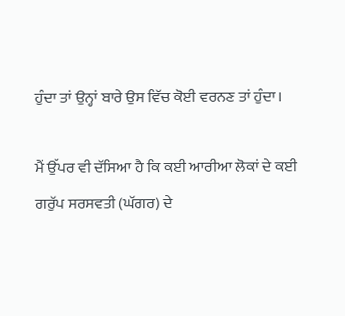ਹੁੰਦਾ ਤਾਂ ਉਨ੍ਹਾਂ ਬਾਰੇ ਉਸ ਵਿੱਚ ਕੋਈ ਵਰਨਣ ਤਾਂ ਹੁੰਦਾ।

ਮੈਂ ਉੱਪਰ ਵੀ ਦੱਸਿਆ ਹੈ ਕਿ ਕਈ ਆਰੀਆ ਲੋਕਾਂ ਦੇ ਕਈ ਗਰੁੱਪ ਸਰਸਵਤੀ (ਘੱਗਰ) ਦੇ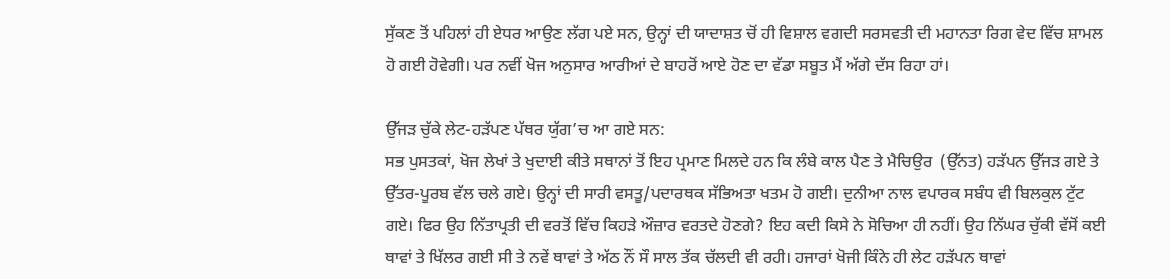ਸੁੱਕਣ ਤੋਂ ਪਹਿਲਾਂ ਹੀ ਏਧਰ ਆਉਣ ਲੱਗ ਪਏ ਸਨ, ਉਨ੍ਹਾਂ ਦੀ ਯਾਦਾਸ਼ਤ ਚੋਂ ਹੀ ਵਿਸ਼ਾਲ ਵਗਦੀ ਸਰਸਵਤੀ ਦੀ ਮਹਾਨਤਾ ਰਿਗ ਵੇਦ ਵਿੱਚ ਸ਼ਾਮਲ ਹੋ ਗਈ ਹੋਵੇਗੀ। ਪਰ ਨਵੀਂ ਖੋਜ ਅਨੁਸਾਰ ਆਰੀਆਂ ਦੇ ਬਾਹਰੋਂ ਆਏ ਹੋਣ ਦਾ ਵੱਡਾ ਸਬੂਤ ਮੈਂ ਅੱਗੇ ਦੱਸ ਰਿਹਾ ਹਾਂ।

ਉੱਜੜ ਚੁੱਕੇ ਲੇਟ-ਹੜੱਪਣ ਪੱਥਰ ਯੁੱਗ’ਚ ਆ ਗਏ ਸਨ:
ਸਭ ਪੁਸਤਕਾਂ, ਖੋਜ ਲੇਖਾਂ ਤੇ ਖੁਦਾਈ ਕੀਤੇ ਸਥਾਨਾਂ ਤੋਂ ਇਹ ਪ੍ਰਮਾਣ ਮਿਲਦੇ ਹਨ ਕਿ ਲੰਬੇ ਕਾਲ ਪੈਣ ਤੇ ਮੈਚਿਉਰ  (ਉੱਨਤ) ਹੜੱਪਨ ਉੱਜੜ ਗਏ ਤੇ ਉੱਤਰ-ਪੂਰਬ ਵੱਲ ਚਲੇ ਗਏ। ਉਨ੍ਹਾਂ ਦੀ ਸਾਰੀ ਵਸਤੂ/ਪਦਾਰਥਕ ਸੱਭਿਅਤਾ ਖਤਮ ਹੋ ਗਈ। ਦੁਨੀਆ ਨਾਲ ਵਪਾਰਕ ਸਬੰਧ ਵੀ ਬਿਲਕੁਲ ਟੁੱਟ ਗਏ। ਫਿਰ ਉਹ ਨਿੱਤਾਪ੍ਰਤੀ ਦੀ ਵਰਤੋਂ ਵਿੱਚ ਕਿਹੜੇ ਔਜ਼ਾਰ ਵਰਤਦੇ ਹੋਣਗੇ? ਇਹ ਕਦੀ ਕਿਸੇ ਨੇ ਸੋਚਿਆ ਹੀ ਨਹੀਂ। ਉਹ ਨਿੱਘਰ ਚੁੱਕੀ ਵੱਸੋਂ ਕਈ ਥਾਵਾਂ ਤੇ ਖਿੱਲਰ ਗਈ ਸੀ ਤੇ ਨਵੇਂ ਥਾਵਾਂ ਤੇ ਅੱਠ ਨੌਂ ਸੌ ਸਾਲ ਤੱਕ ਚੱਲਦੀ ਵੀ ਰਹੀ। ਹਜਾਰਾਂ ਖੋਜੀ ਕਿੰਨੇ ਹੀ ਲੇਟ ਹੜੱਪਨ ਥਾਵਾਂ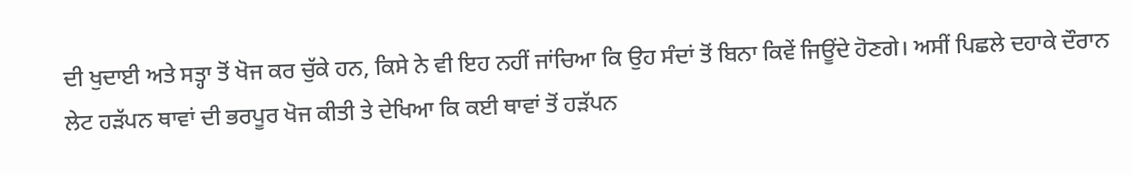ਦੀ ਖੁਦਾਈ ਅਤੇ ਸਤ੍ਹਾ ਤੋਂ ਖੋਜ ਕਰ ਚੁੱਕੇ ਹਨ, ਕਿਸੇ ਨੇ ਵੀ ਇਹ ਨਹੀਂ ਜਾਂਚਿਆ ਕਿ ਉਹ ਸੰਦਾਂ ਤੋਂ ਬਿਨਾ ਕਿਵੇਂ ਜਿਊਂਦੇ ਹੋਣਗੇ। ਅਸੀਂ ਪਿਛਲੇ ਦਹਾਕੇ ਦੌਰਾਨ ਲੇਟ ਹੜੱਪਨ ਥਾਵਾਂ ਦੀ ਭਰਪੂਰ ਖੋਜ ਕੀਤੀ ਤੇ ਦੇਖਿਆ ਕਿ ਕਈ ਥਾਵਾਂ ਤੋਂ ਹੜੱਪਨ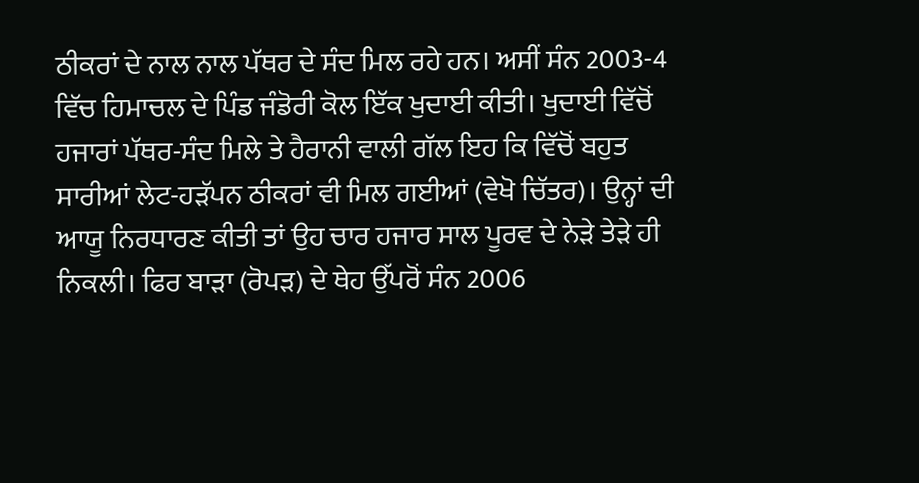ਠੀਕਰਾਂ ਦੇ ਨਾਲ ਨਾਲ ਪੱਥਰ ਦੇ ਸੰਦ ਮਿਲ ਰਹੇ ਹਨ। ਅਸੀਂ ਸੰਨ 2003-4 ਵਿੱਚ ਹਿਮਾਚਲ ਦੇ ਪਿੰਡ ਜੰਡੋਰੀ ਕੋਲ ਇੱਕ ਖੁਦਾਈ ਕੀਤੀ। ਖੁਦਾਈ ਵਿੱਚੋਂ ਹਜਾਰਾਂ ਪੱਥਰ-ਸੰਦ ਮਿਲੇ ਤੇ ਹੈਰਾਨੀ ਵਾਲੀ ਗੱਲ ਇਹ ਕਿ ਵਿੱਚੋਂ ਬਹੁਤ ਸਾਰੀਆਂ ਲੇਟ-ਹੜੱਪਨ ਠੀਕਰਾਂ ਵੀ ਮਿਲ ਗਈਆਂ (ਵੇਖੋ ਚਿੱਤਰ)। ਉਨ੍ਹਾਂ ਦੀ ਆਯੂ ਨਿਰਧਾਰਣ ਕੀਤੀ ਤਾਂ ਉਹ ਚਾਰ ਹਜਾਰ ਸਾਲ ਪੂਰਵ ਦੇ ਨੇੜੇ ਤੇੜੇ ਹੀ ਨਿਕਲੀ। ਫਿਰ ਬਾੜਾ (ਰੋਪੜ) ਦੇ ਥੇਹ ਉੱਪਰੋਂ ਸੰਨ 2006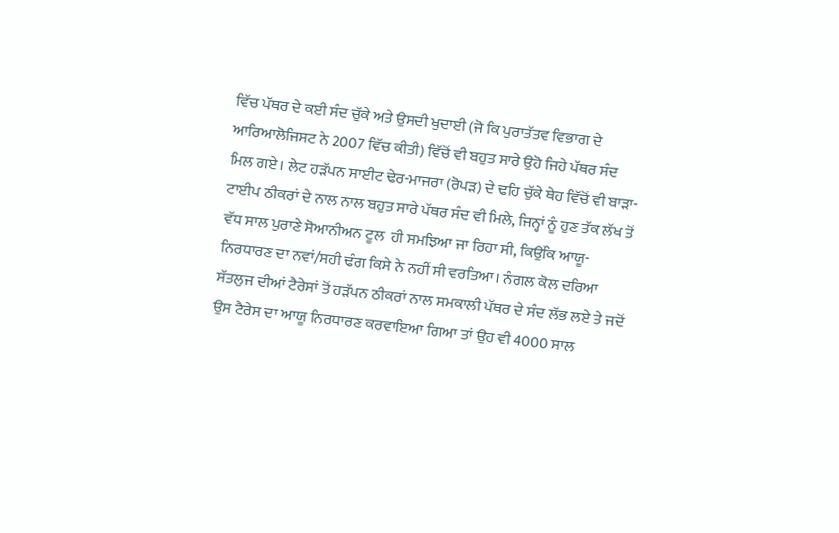ਵਿੱਚ ਪੱਥਰ ਦੇ ਕਈ ਸੰਦ ਚੁੱਕੇ ਅਤੇ ਉਸਦੀ ਖੁਦਾਈ (ਜੋ ਕਿ ਪੁਰਾਤੱਤਵ ਵਿਭਾਗ ਦੇ ਆਰਿਆਲੋਜਿਸਟ ਨੇ 2007 ਵਿੱਚ ਕੀਤੀ) ਵਿੱਚੋਂ ਵੀ ਬਹੁਤ ਸਾਰੇ ਉਹੋ ਜਿਹੇ ਪੱਥਰ ਸੰਦ ਮਿਲ ਗਏ। ਲੇਟ ਹੜੱਪਨ ਸਾਈਟ ਢੇਰ-ਮਾਜਰਾ (ਰੋਪੜ) ਦੇ ਢਹਿ ਚੁੱਕੇ ਥੇਹ ਵਿੱਚੋਂ ਵੀ ਬਾੜਾ-ਟਾਈਪ ਠੀਕਰਾਂ ਦੇ ਨਾਲ ਨਾਲ ਬਹੁਤ ਸਾਰੇ ਪੱਥਰ ਸੰਦ ਵੀ ਮਿਲੇ, ਜਿਨ੍ਹਾਂ ਨੂੰ ਹੁਣ ਤੱਕ ਲੱਖ ਤੋਂ ਵੱਧ ਸਾਲ ਪੁਰਾਣੇ ਸੋਆਨੀਅਨ ਟੂਲ  ਹੀ ਸਮਝਿਆ ਜਾ ਰਿਹਾ ਸੀ, ਕਿਉਂਕਿ ਆਯੂ-ਨਿਰਧਾਰਣ ਦਾ ਨਵਾਂ/ਸਹੀ ਢੰਗ ਕਿਸੇ ਨੇ ਨਹੀਂ ਸੀ ਵਰਤਿਆ। ਨੰਗਲ ਕੋਲ ਦਰਿਆ ਸੱਤਲੁਜ ਦੀਆਂ ਟੈਰੇਸਾਂ ਤੋਂ ਹੜੱਪਨ ਠੀਕਰਾਂ ਨਾਲ ਸਮਕਾਲੀ ਪੱਥਰ ਦੇ ਸੰਦ ਲੱਭ ਲਏ ਤੇ ਜਦੋਂ ਉਸ ਟੈਰੇਸ ਦਾ ਆਯੂ ਨਿਰਧਾਰਣ ਕਰਵਾਇਆ ਗਿਆ ਤਾਂ ਉਹ ਵੀ 4000 ਸਾਲ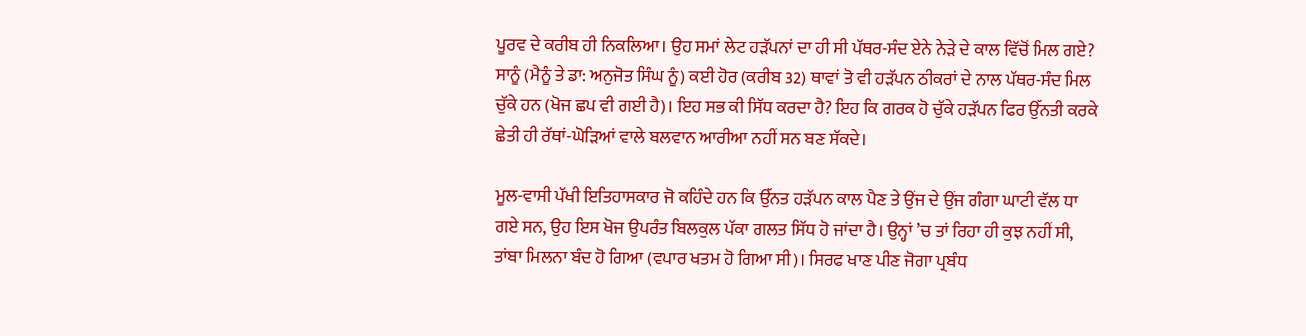ਪੂਰਵ ਦੇ ਕਰੀਬ ਹੀ ਨਿਕਲਿਆ। ਉਹ ਸਮਾਂ ਲੇਟ ਹੜੱਪਨਾਂ ਦਾ ਹੀ ਸੀ ਪੱਥਰ-ਸੰਦ ਏਨੇ ਨੇੜੇ ਦੇ ਕਾਲ ਵਿੱਚੋਂ ਮਿਲ ਗਏ? ਸਾਨੂੰ (ਮੈਨੂੰ ਤੇ ਡਾ: ਅਨੁਜੋਤ ਸਿੰਘ ਨੂੰ) ਕਈ ਹੋਰ (ਕਰੀਬ 32) ਥਾਵਾਂ ਤੋ ਵੀ ਹੜੱਪਨ ਠੀਕਰਾਂ ਦੇ ਨਾਲ ਪੱਥਰ-ਸੰਦ ਮਿਲ ਚੁੱਕੇ ਹਨ (ਖੋਜ ਛਪ ਵੀ ਗਈ ਹੈ)। ਇਹ ਸਭ ਕੀ ਸਿੱਧ ਕਰਦਾ ਹੈ? ਇਹ ਕਿ ਗਰਕ ਹੋ ਚੁੱਕੇ ਹੜੱਪਨ ਫਿਰ ਉੱਨਤੀ ਕਰਕੇ ਛੇਤੀ ਹੀ ਰੱਥਾਂ-ਘੋੜਿਆਂ ਵਾਲੇ ਬਲਵਾਨ ਆਰੀਆ ਨਹੀਂ ਸਨ ਬਣ ਸੱਕਦੇ।

ਮੂਲ-ਵਾਸੀ ਪੱਖੀ ਇਤਿਹਾਸਕਾਰ ਜੋ ਕਹਿੰਦੇ ਹਨ ਕਿ ਉੱਨਤ ਹੜੱਪਨ ਕਾਲ ਪੈਣ ਤੇ ਉਂਜ ਦੇ ਉਂਜ ਗੰਗਾ ਘਾਟੀ ਵੱਲ ਧਾ ਗਏ ਸਨ, ਉਹ ਇਸ ਖੋਜ ਉਪਰੰਤ ਬਿਲਕੁਲ ਪੱਕਾ ਗਲਤ ਸਿੱਧ ਹੋ ਜਾਂਦਾ ਹੈ। ਉਨ੍ਹਾਂ ’ਚ ਤਾਂ ਰਿਹਾ ਹੀ ਕੁਝ ਨਹੀਂ ਸੀ, ਤਾਂਬਾ ਮਿਲਨਾ ਬੰਦ ਹੋ ਗਿਆ (ਵਪਾਰ ਖਤਮ ਹੋ ਗਿਆ ਸੀ)। ਸਿਰਫ ਖਾਣ ਪੀਣ ਜੋਗਾ ਪ੍ਰਬੰਧ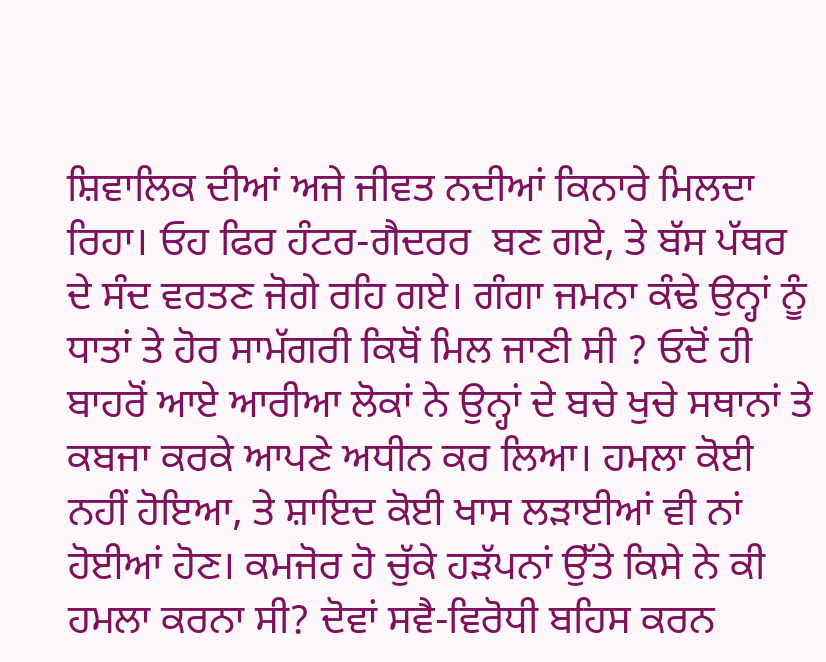ਸ਼ਿਵਾਲਿਕ ਦੀਆਂ ਅਜੇ ਜੀਵਤ ਨਦੀਆਂ ਕਿਨਾਰੇ ਮਿਲਦਾ ਰਿਹਾ। ਓਹ ਫਿਰ ਹੰਟਰ-ਗੈਦਰਰ  ਬਣ ਗਏ, ਤੇ ਬੱਸ ਪੱਥਰ ਦੇ ਸੰਦ ਵਰਤਣ ਜੋਗੇ ਰਹਿ ਗਏ। ਗੰਗਾ ਜਮਨਾ ਕੰਢੇ ਉਨ੍ਹਾਂ ਨੂੰ ਧਾਤਾਂ ਤੇ ਹੋਰ ਸਾਮੱਗਰੀ ਕਿਥੋਂ ਮਿਲ ਜਾਣੀ ਸੀ ? ਓਦੋਂ ਹੀ ਬਾਹਰੋਂ ਆਏ ਆਰੀਆ ਲੋਕਾਂ ਨੇ ਉਨ੍ਹਾਂ ਦੇ ਬਚੇ ਖੁਚੇ ਸਥਾਨਾਂ ਤੇ ਕਬਜਾ ਕਰਕੇ ਆਪਣੇ ਅਧੀਨ ਕਰ ਲਿਆ। ਹਮਲਾ ਕੋਈ ਨਹੀਂ ਹੋਇਆ, ਤੇ ਸ਼ਾਇਦ ਕੋਈ ਖਾਸ ਲੜਾਈਆਂ ਵੀ ਨਾਂ ਹੋਈਆਂ ਹੋਣ। ਕਮਜੋਰ ਹੋ ਚੁੱਕੇ ਹੜੱਪਨਾਂ ਉੱਤੇ ਕਿਸੇ ਨੇ ਕੀ ਹਮਲਾ ਕਰਨਾ ਸੀ? ਦੋਵਾਂ ਸਵੈ-ਵਿਰੋਧੀ ਬਹਿਸ ਕਰਨ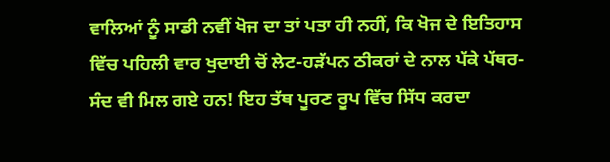ਵਾਲਿਆਂ ਨੂੰ ਸਾਡੀ ਨਵੀਂ ਖੋਜ ਦਾ ਤਾਂ ਪਤਾ ਹੀ ਨਹੀਂ, ਕਿ ਖੋਜ ਦੇ ਇਤਿਹਾਸ ਵਿੱਚ ਪਹਿਲੀ ਵਾਰ ਖੁਦਾਈ ਚੋਂ ਲੇਟ-ਹੜੱਪਨ ਠੀਕਰਾਂ ਦੇ ਨਾਲ ਪੱਕੇ ਪੱਥਰ-ਸੰਦ ਵੀ ਮਿਲ ਗਏ ਹਨ! ਇਹ ਤੱਥ ਪੂਰਣ ਰੂਪ ਵਿੱਚ ਸਿੱਧ ਕਰਦਾ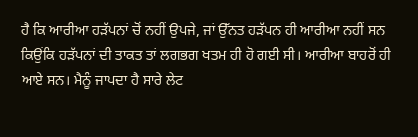ਹੈ ਕਿ ਆਰੀਆ ਹੜੱਪਨਾਂ ਚੋਂ ਨਹੀਂ ਉਪਜੇ, ਜਾਂ ਉੱਨਤ ਹੜੱਪਨ ਹੀ ਆਰੀਆ ਨਹੀਂ ਸਨ ਕਿਉਂਕਿ ਹੜੱਪਨਾਂ ਦੀ ਤਾਕਤ ਤਾਂ ਲਗਭਗ ਖਤਮ ਹੀ ਹੋ ਗਈ ਸੀ। ਆਰੀਆ ਬਾਹਰੋਂ ਹੀ ਆਏ ਸਨ। ਮੈਨੂੰ ਜਾਪਦਾ ਹੈ ਸਾਰੇ ਲੇਟ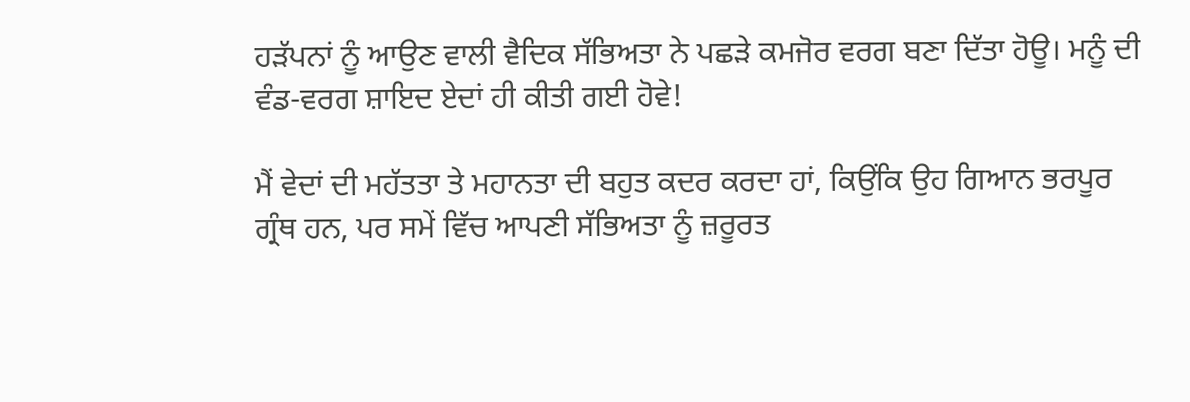ਹੜੱਪਨਾਂ ਨੂੰ ਆਉਣ ਵਾਲੀ ਵੈਦਿਕ ਸੱਭਿਅਤਾ ਨੇ ਪਛੜੇ ਕਮਜੋਰ ਵਰਗ ਬਣਾ ਦਿੱਤਾ ਹੋਊ। ਮਨੂੰ ਦੀ ਵੰਡ-ਵਰਗ ਸ਼ਾਇਦ ਏਦਾਂ ਹੀ ਕੀਤੀ ਗਈ ਹੋਵੇ!

ਮੈਂ ਵੇਦਾਂ ਦੀ ਮਹੱਤਤਾ ਤੇ ਮਹਾਨਤਾ ਦੀ ਬਹੁਤ ਕਦਰ ਕਰਦਾ ਹਾਂ, ਕਿਉਂਕਿ ਉਹ ਗਿਆਨ ਭਰਪੂਰ ਗ੍ਰੰਥ ਹਨ, ਪਰ ਸਮੇਂ ਵਿੱਚ ਆਪਣੀ ਸੱਭਿਅਤਾ ਨੂੰ ਜ਼ਰੂਰਤ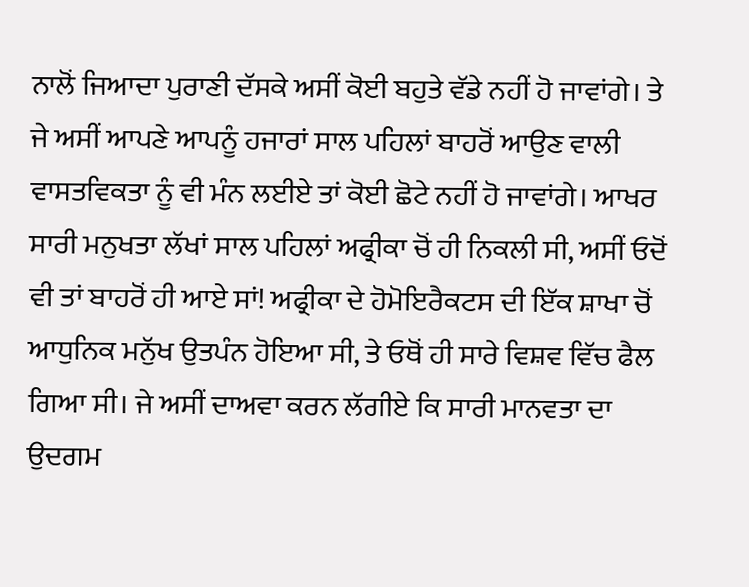ਨਾਲੋਂ ਜਿਆਦਾ ਪੁਰਾਣੀ ਦੱਸਕੇ ਅਸੀਂ ਕੋਈ ਬਹੁਤੇ ਵੱਡੇ ਨਹੀਂ ਹੋ ਜਾਵਾਂਗੇ। ਤੇ ਜੇ ਅਸੀਂ ਆਪਣੇ ਆਪਨੂੰ ਹਜਾਰਾਂ ਸਾਲ ਪਹਿਲਾਂ ਬਾਹਰੋਂ ਆਉਣ ਵਾਲੀ ਵਾਸਤਵਿਕਤਾ ਨੂੰ ਵੀ ਮੰਨ ਲਈਏ ਤਾਂ ਕੋਈ ਛੋਟੇ ਨਹੀਂ ਹੋ ਜਾਵਾਂਗੇ। ਆਖਰ ਸਾਰੀ ਮਨੁਖਤਾ ਲੱਖਾਂ ਸਾਲ ਪਹਿਲਾਂ ਅਫ੍ਰੀਕਾ ਚੋਂ ਹੀ ਨਿਕਲੀ ਸੀ, ਅਸੀਂ ਓਦੋਂ ਵੀ ਤਾਂ ਬਾਹਰੋਂ ਹੀ ਆਏ ਸਾਂ! ਅਫ੍ਰੀਕਾ ਦੇ ਹੋਮੋਇਰੈਕਟਸ ਦੀ ਇੱਕ ਸ਼ਾਖਾ ਚੋਂ ਆਧੁਨਿਕ ਮਨੁੱਖ ਉਤਪੰਨ ਹੋਇਆ ਸੀ, ਤੇ ਓਥੋਂ ਹੀ ਸਾਰੇ ਵਿਸ਼ਵ ਵਿੱਚ ਫੈਲ ਗਿਆ ਸੀ। ਜੇ ਅਸੀਂ ਦਾਅਵਾ ਕਰਨ ਲੱਗੀਏ ਕਿ ਸਾਰੀ ਮਾਨਵਤਾ ਦਾ ਉਦਗਮ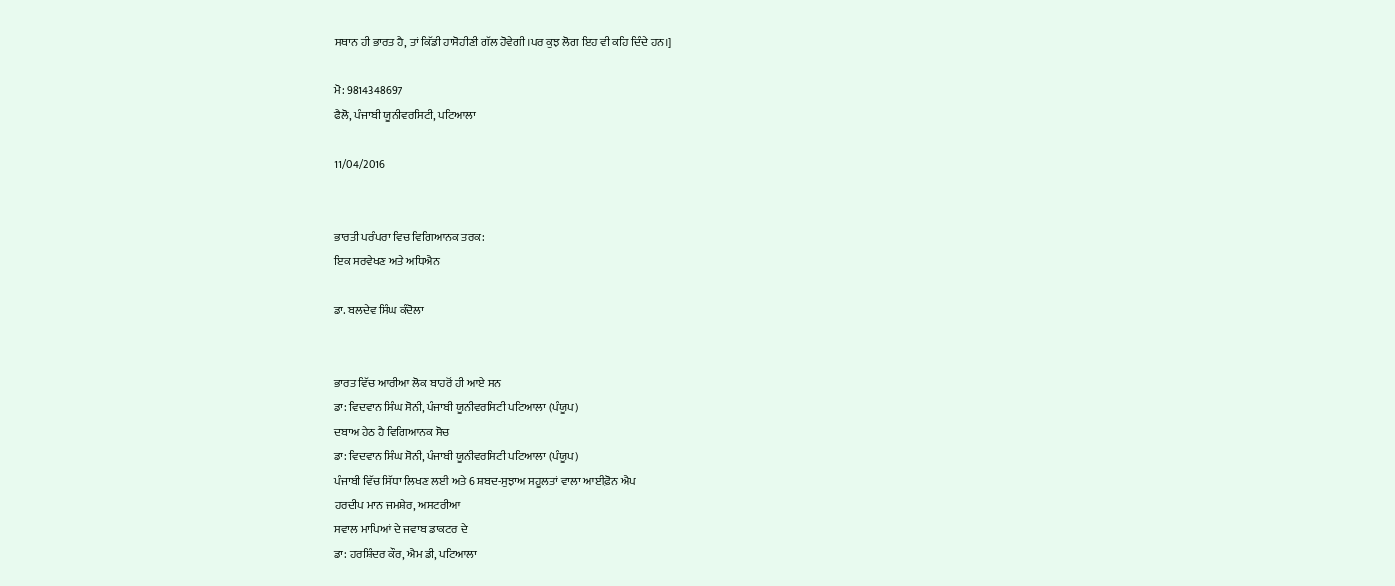ਸਥਾਨ ਹੀ ਭਾਰਤ ਹੈ, ਤਾਂ ਕਿੱਡੀ ਹਾਸੋਹੀਣੀ ਗੱਲ ਹੋਵੇਗੀ।ਪਰ ਕੁਝ ਲੋਗ ਇਹ ਵੀ ਕਹਿ ਦਿੰਦੇ ਹਨ।]

ਮੋ: 9814348697
ਫੈਲੋ, ਪੰਜਾਬੀ ਯੂਨੀਵਰਸਿਟੀ, ਪਟਿਆਲਾ

11/04/2016


ਭਾਰਤੀ ਪਰੰਪਰਾ ਵਿਚ ਵਿਗਿਆਨਕ ਤਰਕ:
ਇਕ ਸਰਵੇਖਣ ਅਤੇ ਅਧਿਐਨ

ਡਾ. ਬਲਦੇਵ ਸਿੰਘ ਕੰਦੋਲਾ


ਭਾਰਤ ਵਿੱਚ ਆਰੀਆ ਲੋਕ ਬਾਹਰੋਂ ਹੀ ਆਏ ਸਨ
ਡਾ: ਵਿਦਵਾਨ ਸਿੰਘ ਸੋਨੀ, ਪੰਜਾਬੀ ਯੂਨੀਵਰਸਿਟੀ ਪਟਿਆਲਾ (ਪੰਯੂਪ)
ਦਬਾਅ ਹੇਠ ਹੈ ਵਿਗਿਆਨਕ ਸੋਚ
ਡਾ: ਵਿਦਵਾਨ ਸਿੰਘ ਸੋਨੀ, ਪੰਜਾਬੀ ਯੂਨੀਵਰਸਿਟੀ ਪਟਿਆਲਾ (ਪੰਯੂਪ)
ਪੰਜਾਬੀ ਵਿੱਚ ਸਿੱਧਾ ਲਿਖਣ ਲਈ ਅਤੇ 6 ਸ਼ਬਦ-ਸੁਝਾਅ ਸਹੂਲਤਾਂ ਵਾਲਾ ਆਈਫ਼ੋਨ ਐਪ
ਹਰਦੀਪ ਮਾਨ ਜਮਸ਼ੇਰ, ਅਸਟਰੀਆ
ਸਵਾਲ ਮਾਪਿਆਂ ਦੇ ਜਵਾਬ ਡਾਕਟਰ ਦੇ
ਡਾ: ਹਰਸ਼ਿੰਦਰ ਕੌਰ, ਐਮ ਡੀ, ਪਟਿਆਲਾ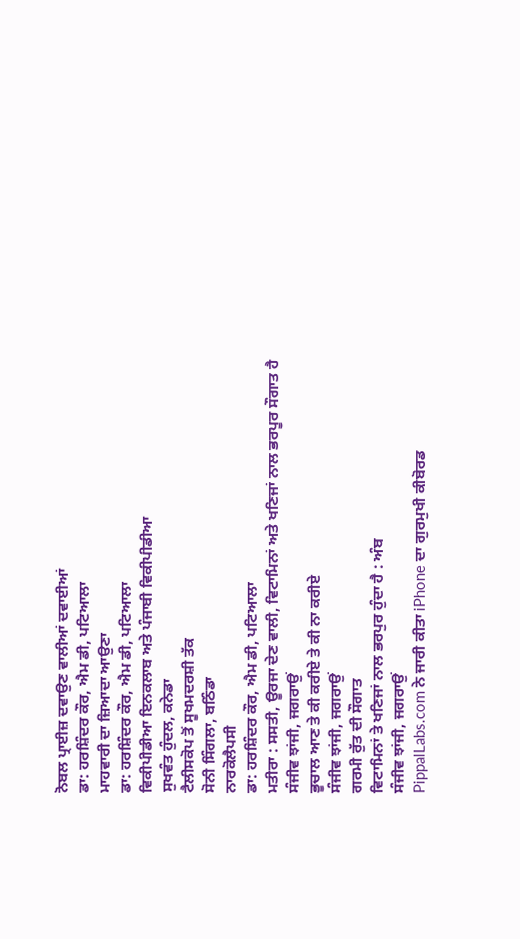ਨੋਬਲ ਪ੍ਰਾਈਜ਼ ਦਵਾਉਣ ਵਾਲੀਆਂ ਦਵਾਈਆਂ
ਡਾ: ਹਰਸ਼ਿੰਦਰ ਕੌਰ, ਐਮ ਡੀ, ਪਟਿਆਲਾ
ਮਾਹਵਾਰੀ ਦਾ ਜ਼ਿਆਦਾ ਆਉਣਾ
ਡਾ: ਹਰਸ਼ਿੰਦਰ ਕੌਰ, ਐਮ ਡੀ, ਪਟਿਆਲਾ
ਵਿਕੀਪੀਡੀਆ ਇਨਕਲਾਬ ਅਤੇ ਪੰਜਾਬੀ ਵਿਕੀਪੀਡੀਆ
ਸੁਖਵੰਤ ਹੁੰਦਲ, ਕਨੇਡਾ
ਟੈਲੀਸਕੋਪ ਤੋਂ ਸੂਖਮਦਰਸ਼ੀ ਤੱਕ
ਸੋਨੀ ਸਿੰਗਲਾ, ਬਠਿੰਡਾ
ਨਾਰਕੋਲੈਪਸੀ
ਡਾ: ਹਰਸ਼ਿੰਦਰ ਕੌਰ, ਐਮ ਡੀ, ਪਟਿਆਲਾ
ਮਤੀਰਾ : ਸਸਤੀ, ਊਰਜਾ ਦੇਣ ਵਾਲੀ, ਵਿਟਾਮਿਨਾਂ ਅਤੇ ਖਣਿਜਾਂ ਨਾਲ ਭਰਪੂਰ ਸੌਗਾਤ ਹੈ
ਸੰਜੀਵ ਝਾਂਜੀ, ਜਗਰਾਉਂ
ਭੂਚਾਲ ਆਣ ਤੇ ਕੀ ਕਰੀਏ ਤੇ ਕੀ ਨਾ ਕਰੀਏ
ਸੰਜੀਵ ਝਾਂਜੀ, ਜਗਰਾਉਂ
ਗਰਮੀ ਰੁੱਤ ਦੀ ਸੌਗਾਤ
ਵਿਟਾਮਿਨਾਂ ਤੇ ਖਣਿਜਾਂ ਨਾਲ ਭਰਪੁਰ ਹੁੰਦਾ ਹੈ : ਅੰਬ
ਸੰਜੀਵ ਝਾਂਜੀ, ਜਗਰਾਉਂ
PippalLabs.com ਨੇ ਜਾਰੀ ਕੀਤਾ iPhone ਦਾ ਗੁਰਮੁਖੀ ਕੀਬੋਰਡ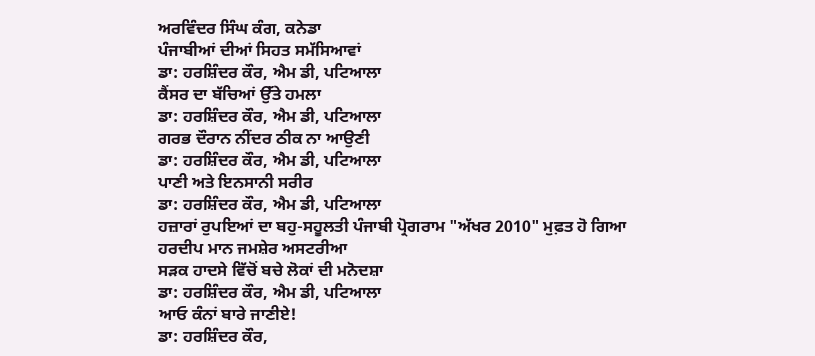ਅਰਵਿੰਦਰ ਸਿੰਘ ਕੰਗ, ਕਨੇਡਾ
ਪੰਜਾਬੀਆਂ ਦੀਆਂ ਸਿਹਤ ਸਮੱਸਿਆਵਾਂ
ਡਾ: ਹਰਸ਼ਿੰਦਰ ਕੌਰ, ਐਮ ਡੀ, ਪਟਿਆਲਾ
ਕੈਂਸਰ ਦਾ ਬੱਚਿਆਂ ਉੱਤੇ ਹਮਲਾ
ਡਾ: ਹਰਸ਼ਿੰਦਰ ਕੌਰ, ਐਮ ਡੀ, ਪਟਿਆਲਾ
ਗਰਭ ਦੌਰਾਨ ਨੀਂਦਰ ਠੀਕ ਨਾ ਆਉਣੀ
ਡਾ: ਹਰਸ਼ਿੰਦਰ ਕੌਰ, ਐਮ ਡੀ, ਪਟਿਆਲਾ
ਪਾਣੀ ਅਤੇ ਇਨਸਾਨੀ ਸਰੀਰ
ਡਾ: ਹਰਸ਼ਿੰਦਰ ਕੌਰ, ਐਮ ਡੀ, ਪਟਿਆਲਾ
ਹਜ਼ਾਰਾਂ ਰੁਪਇਆਂ ਦਾ ਬਹੁ-ਸਹੂਲਤੀ ਪੰਜਾਬੀ ਪ੍ਰੋਗਰਾਮ "ਅੱਖਰ 2010" ਮੁਫ਼ਤ ਹੋ ਗਿਆ
ਹਰਦੀਪ ਮਾਨ ਜਮਸ਼ੇਰ ਅਸਟਰੀਆ
ਸੜਕ ਹਾਦਸੇ ਵਿੱਚੋਂ ਬਚੇ ਲੋਕਾਂ ਦੀ ਮਨੋਦਸ਼ਾ
ਡਾ: ਹਰਸ਼ਿੰਦਰ ਕੌਰ, ਐਮ ਡੀ, ਪਟਿਆਲਾ
ਆਓ ਕੰਨਾਂ ਬਾਰੇ ਜਾਣੀਏ!
ਡਾ: ਹਰਸ਼ਿੰਦਰ ਕੌਰ,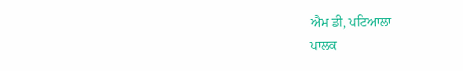ਐਮ ਡੀ, ਪਟਿਆਲਾ
ਪਾਲਕ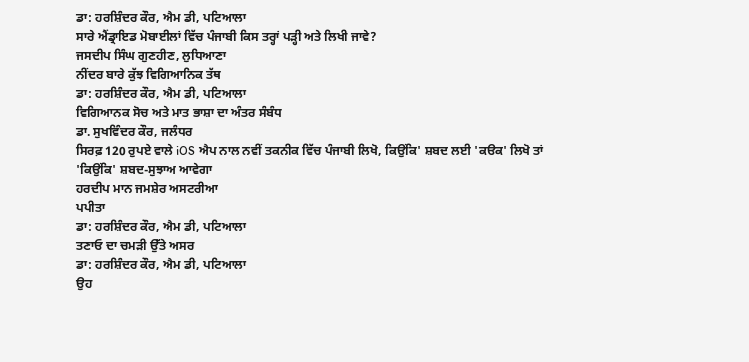ਡਾ: ਹਰਸ਼ਿੰਦਰ ਕੌਰ, ਐਮ ਡੀ, ਪਟਿਆਲਾ
ਸਾਰੇ ਐਂਡ੍ਰਾਇਡ ਮੋਬਾਈਲਾਂ ਵਿੱਚ ਪੰਜਾਬੀ ਕਿਸ ਤਰ੍ਹਾਂ ਪੜ੍ਹੀ ਅਤੇ ਲਿਖੀ ਜਾਵੇ?
ਜਸਦੀਪ ਸਿੰਘ ਗੁਣਹੀਣ, ਲੁਧਿਆਣਾ
ਨੀਂਦਰ ਬਾਰੇ ਕੁੱਝ ਵਿਗਿਆਨਿਕ ਤੱਥ
ਡਾ: ਹਰਸ਼ਿੰਦਰ ਕੌਰ, ਐਮ ਡੀ, ਪਟਿਆਲਾ
ਵਿਗਿਆਨਕ ਸੋਚ ਅਤੇ ਮਾਤ ਭਾਸ਼ਾ ਦਾ ਅੰਤਰ ਸੰਬੰਧ
ਡਾ. ਸੁਖਵਿੰਦਰ ਕੌਰ, ਜਲੰਧਰ
ਸਿਰਫ਼ 120 ਰੁਪਏ ਵਾਲੇ iOS ਐਪ ਨਾਲ ਨਵੀਂ ਤਕਨੀਕ ਵਿੱਚ ਪੰਜਾਬੀ ਲਿਖੋ, ਕਿਉਂਕਿ' ਸ਼ਬਦ ਲਈ 'ਕੳਕ' ਲਿਖੋ ਤਾਂ 'ਕਿਉਂਕਿ' ਸ਼ਬਦ-ਸੁਝਾਅ ਆਵੇਗਾ
ਹਰਦੀਪ ਮਾਨ ਜਮਸ਼ੇਰ ਅਸਟਰੀਆ
ਪਪੀਤਾ
ਡਾ: ਹਰਸ਼ਿੰਦਰ ਕੌਰ, ਐਮ ਡੀ, ਪਟਿਆਲਾ
ਤਣਾਓ ਦਾ ਚਮੜੀ ਉੱਤੇ ਅਸਰ
ਡਾ: ਹਰਸ਼ਿੰਦਰ ਕੌਰ, ਐਮ ਡੀ, ਪਟਿਆਲਾ
ਉਹ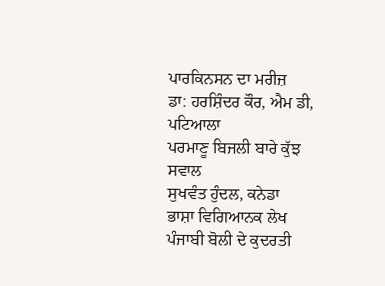ਪਾਰਕਿਨਸਨ ਦਾ ਮਰੀਜ਼
ਡਾ: ਹਰਸ਼ਿੰਦਰ ਕੌਰ, ਐਮ ਡੀ, ਪਟਿਆਲਾ
ਪਰਮਾਣੂ ਬਿਜਲੀ ਬਾਰੇ ਕੁੱਝ ਸਵਾਲ
ਸੁਖਵੰਤ ਹੁੰਦਲ, ਕਨੇਡਾ
ਭਾਸ਼ਾ ਵਿਗਿਆਨਕ ਲੇਖ
ਪੰਜਾਬੀ ਬੋਲੀ ਦੇ ਕੁਦਰਤੀ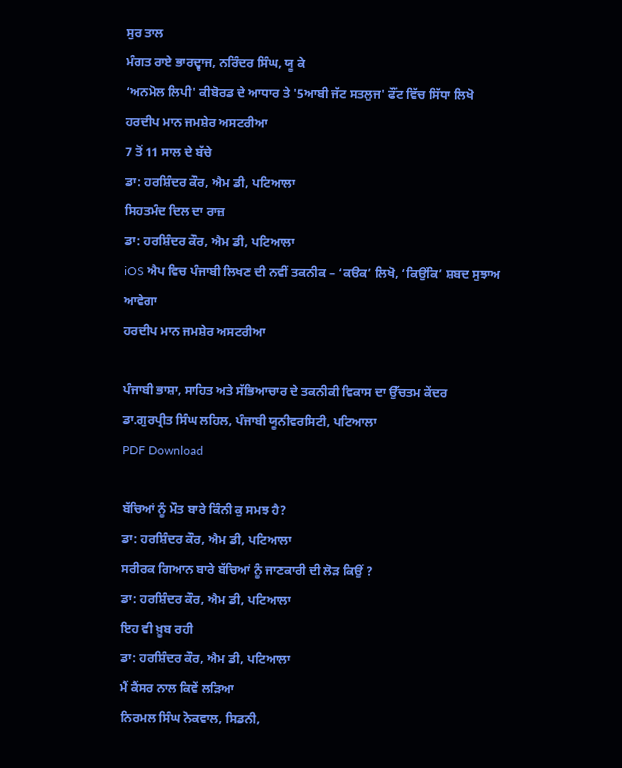ਸੁਰ ਤਾਲ
ਮੰਗਤ ਰਾਏ ਭਾਰਦ੍ਵਾਜ, ਨਰਿੰਦਰ ਸਿੰਘ, ਯੂ ਕੇ
‘ਅਨਮੋਲ ਲਿਪੀ' ਕੀਬੋਰਡ ਦੇ ਆਧਾਰ ਤੇ '5ਆਬੀ ਜੱਟ ਸਤਲੁਜ' ਫੌਂਟ ਵਿੱਚ ਸਿੱਧਾ ਲਿਖੋ
ਹਰਦੀਪ ਮਾਨ ਜਮਸ਼ੇਰ ਅਸਟਰੀਆ
7 ਤੋਂ 11 ਸਾਲ ਦੇ ਬੱਚੇ
ਡਾ: ਹਰਸ਼ਿੰਦਰ ਕੌਰ, ਐਮ ਡੀ, ਪਟਿਆਲਾ
ਸਿਹਤਮੰਦ ਦਿਲ ਦਾ ਰਾਜ਼
ਡਾ: ਹਰਸ਼ਿੰਦਰ ਕੌਰ, ਐਮ ਡੀ, ਪਟਿਆਲਾ
iOS ਐਪ ਵਿਚ ਪੰਜਾਬੀ ਲਿਖਣ ਦੀ ਨਵੀਂ ਤਕਨੀਕ – ‘ਕੳਕ’ ਲਿਖੋ, ‘ਕਿਉਂਕਿ’ ਸ਼ਬਦ ਸੁਝਾਅ ਆਵੇਗਾ
ਹਰਦੀਪ ਮਾਨ ਜਮਸ਼ੇਰ ਅਸਟਰੀਆ

ਪੰਜਾਬੀ ਭਾਸ਼ਾ, ਸਾਹਿਤ ਅਤੇ ਸੱਭਿਆਚਾਰ ਦੇ ਤਕਨੀਕੀ ਵਿਕਾਸ ਦਾ ਉੱਚਤਮ ਕੇਂਦਰ
ਡਾ.ਗੁਰਪ੍ਰੀਤ ਸਿੰਘ ਲਹਿਲ, ਪੰਜਾਬੀ ਯੂਨੀਵਰਸਿਟੀ, ਪਟਿਆਲਾ
PDF Download

ਬੱਚਿਆਂ ਨੂੰ ਮੌਤ ਬਾਰੇ ਕਿੰਨੀ ਕੁ ਸਮਝ ਹੈ?
ਡਾ: ਹਰਸ਼ਿੰਦਰ ਕੌਰ, ਐਮ ਡੀ, ਪਟਿਆਲਾ
ਸਰੀਰਕ ਗਿਆਨ ਬਾਰੇ ਬੱਚਿਆਂ ਨੂੰ ਜਾਣਕਾਰੀ ਦੀ ਲੋੜ ਕਿਉਂ ?
ਡਾ: ਹਰਸ਼ਿੰਦਰ ਕੌਰ, ਐਮ ਡੀ, ਪਟਿਆਲਾ
ਇਹ ਵੀ ਖ਼ੂਬ ਰਹੀ
ਡਾ: ਹਰਸ਼ਿੰਦਰ ਕੌਰ, ਐਮ ਡੀ, ਪਟਿਆਲਾ
ਮੈਂ ਕੈਂਸਰ ਨਾਲ ਕਿਵੇਂ ਲੜਿਆ
ਨਿਰਮਲ ਸਿੰਘ ਨੋਕਵਾਲ, ਸਿਡਨੀ,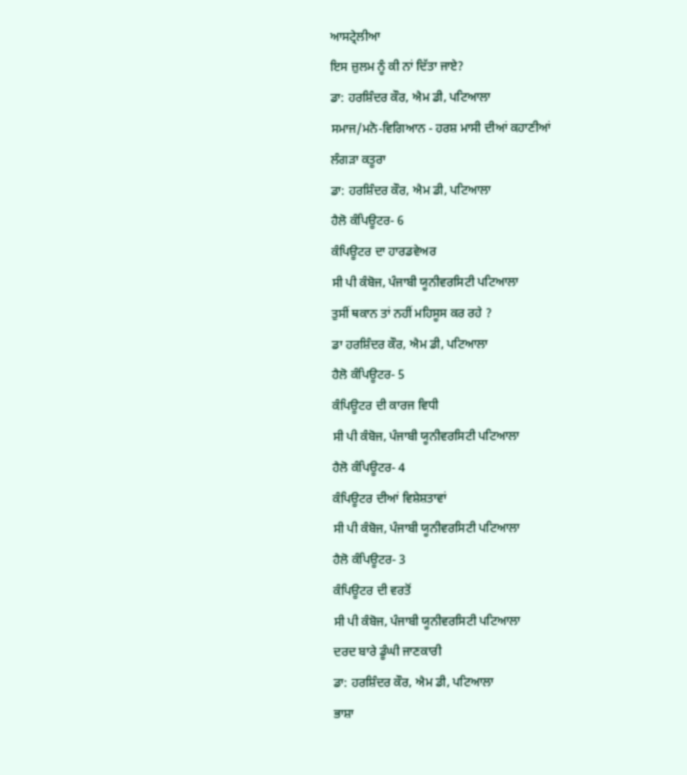ਆਸਟ੍ਰੇਲੀਆ
ਇਸ ਜ਼ੁਲਮ ਨੂੰ ਕੀ ਨਾਂ ਦਿੱਤਾ ਜਾਏ?
ਡਾ: ਹਰਸ਼ਿੰਦਰ ਕੌਰ, ਐਮ ਡੀ, ਪਟਿਆਲਾ
ਸਮਾਜ/ਮਨੋ-ਵਿਗਿਆਨ - ਹਰਸ਼ ਮਾਸੀ ਦੀਆਂ ਕਹਾਣੀਆਂ
ਲੰਗੜਾ ਕਤੂਰਾ
ਡਾ: ਹਰਸ਼ਿੰਦਰ ਕੌਰ, ਐਮ ਡੀ, ਪਟਿਆਲਾ
ਹੈਲੋ ਕੰਪਿਊਟਰ- 6
ਕੰਪਿਊਟਰ ਦਾ ਹਾਰਡਵੇਅਰ
ਸੀ ਪੀ ਕੰਬੋਜ, ਪੰਜਾਬੀ ਯੂਨੀਵਰਸਿਟੀ ਪਟਿਆਲਾ
ਤੁਸੀਂ ਥਕਾਨ ਤਾਂ ਨਹੀਂ ਮਹਿਸੂਸ ਕਰ ਰਹੇ ?
ਡਾ ਹਰਸ਼ਿੰਦਰ ਕੌਰ, ਐਮ ਡੀ, ਪਟਿਆਲਾ
ਹੈਲੋ ਕੰਪਿਊਟਰ- 5
ਕੰਪਿਊਟਰ ਦੀ ਕਾਰਜ ਵਿਧੀ
ਸੀ ਪੀ ਕੰਬੋਜ, ਪੰਜਾਬੀ ਯੂਨੀਵਰਸਿਟੀ ਪਟਿਆਲਾ
ਹੈਲੋ ਕੰਪਿਊਟਰ- 4
ਕੰਪਿਊਟਰ ਦੀਆਂ ਵਿਸ਼ੇਸ਼ਤਾਵਾਂ
ਸੀ ਪੀ ਕੰਬੋਜ, ਪੰਜਾਬੀ ਯੂਨੀਵਰਸਿਟੀ ਪਟਿਆਲਾ
ਹੈਲੋ ਕੰਪਿਊਟਰ- 3
ਕੰਪਿਊਟਰ ਦੀ ਵਰਤੋਂ
ਸੀ ਪੀ ਕੰਬੋਜ, ਪੰਜਾਬੀ ਯੂਨੀਵਰਸਿਟੀ ਪਟਿਆਲਾ
ਦਰਦ ਬਾਰੇ ਡੂੰਘੀ ਜਾਣਕਾਰੀ
ਡਾ: ਹਰਸ਼ਿੰਦਰ ਕੌਰ, ਐਮ ਡੀ, ਪਟਿਆਲਾ
ਭਾਸ਼ਾ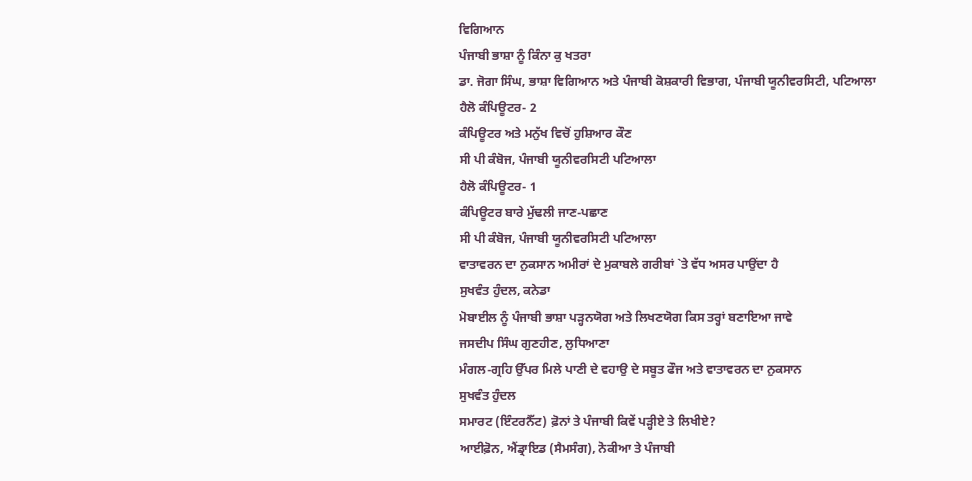ਵਿਗਿਆਨ
ਪੰਜਾਬੀ ਭਾਸ਼ਾ ਨੂੰ ਕਿੰਨਾ ਕੁ ਖਤਰਾ
ਡਾ. ਜੋਗਾ ਸਿੰਘ, ਭਾਸ਼ਾ ਵਿਗਿਆਨ ਅਤੇ ਪੰਜਾਬੀ ਕੋਸ਼ਕਾਰੀ ਵਿਭਾਗ, ਪੰਜਾਬੀ ਯੂਨੀਵਰਸਿਟੀ, ਪਟਿਆਲਾ
ਹੈਲੋ ਕੰਪਿਊਟਰ- 2
ਕੰਪਿਊਟਰ ਅਤੇ ਮਨੁੱਖ ਵਿਚੋਂ ਹੁਸ਼ਿਆਰ ਕੌਣ
ਸੀ ਪੀ ਕੰਬੋਜ, ਪੰਜਾਬੀ ਯੂਨੀਵਰਸਿਟੀ ਪਟਿਆਲਾ
ਹੈਲੋ ਕੰਪਿਊਟਰ- 1
ਕੰਪਿਊਟਰ ਬਾਰੇ ਮੁੱਢਲੀ ਜਾਣ-ਪਛਾਣ
ਸੀ ਪੀ ਕੰਬੋਜ, ਪੰਜਾਬੀ ਯੂਨੀਵਰਸਿਟੀ ਪਟਿਆਲਾ
ਵਾਤਾਵਰਨ ਦਾ ਨੁਕਸਾਨ ਅਮੀਰਾਂ ਦੇ ਮੁਕਾਬਲੇ ਗਰੀਬਾਂ `ਤੇ ਵੱਧ ਅਸਰ ਪਾਉਂਦਾ ਹੈ
ਸੁਖਵੰਤ ਹੁੰਦਲ, ਕਨੇਡਾ
ਮੋਬਾਈਲ ਨੂੰ ਪੰਜਾਬੀ ਭਾਸ਼ਾ ਪੜ੍ਹਨਯੋਗ ਅਤੇ ਲਿਖਣਯੋਗ ਕਿਸ ਤਰ੍ਹਾਂ ਬਣਾਇਆ ਜਾਵੇ
ਜਸਦੀਪ ਸਿੰਘ ਗੁਣਹੀਣ, ਲੁਧਿਆਣਾ
ਮੰਗਲ-ਗ੍ਰਹਿ ਉੱਪਰ ਮਿਲੇ ਪਾਣੀ ਦੇ ਵਹਾਉ ਦੇ ਸਬੂਤ ਫੌਜ ਅਤੇ ਵਾਤਾਵਰਨ ਦਾ ਨੁਕਸਾਨ
ਸੁਖਵੰਤ ਹੁੰਦਲ
ਸਮਾਰਟ (ਇੰਟਰਨੈੱਟ) ਫ਼ੋਨਾਂ ਤੇ ਪੰਜਾਬੀ ਕਿਵੇਂ ਪੜ੍ਹੀਏ ਤੇ ਲਿਖੀਏ?
ਆਈਫ਼ੋਨ, ਐਂਡ੍ਰਾਇਡ (ਸੈਮਸੰਗ), ਨੋਕੀਆ ਤੇ ਪੰਜਾਬੀ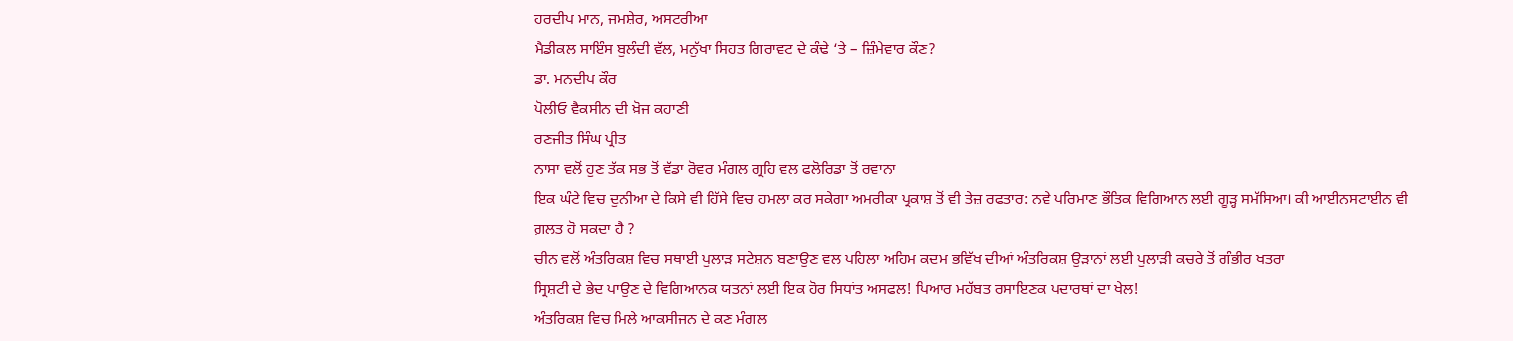ਹਰਦੀਪ ਮਾਨ, ਜਮਸ਼ੇਰ, ਅਸਟਰੀਆ
ਮੈਡੀਕਲ ਸਾਇੰਸ ਬੁਲੰਦੀ ਵੱਲ, ਮਨੁੱਖਾ ਸਿਹਤ ਗਿਰਾਵਟ ਦੇ ਕੰਢੇ ‘ਤੇ – ਜ਼ਿੰਮੇਵਾਰ ਕੌਣ?
ਡਾ. ਮਨਦੀਪ ਕੌਰ
ਪੋਲੀਓ ਵੈਕਸੀਨ ਦੀ ਖ਼ੋਜ ਕਹਾਣੀ
ਰਣਜੀਤ ਸਿੰਘ ਪ੍ਰੀਤ
ਨਾਸਾ ਵਲੋਂ ਹੁਣ ਤੱਕ ਸਭ ਤੋਂ ਵੱਡਾ ਰੋਵਰ ਮੰਗਲ ਗ੍ਰਹਿ ਵਲ ਫਲੋਰਿਡਾ ਤੋਂ ਰਵਾਨਾ
ਇਕ ਘੰਟੇ ਵਿਚ ਦੁਨੀਆ ਦੇ ਕਿਸੇ ਵੀ ਹਿੱਸੇ ਵਿਚ ਹਮਲਾ ਕਰ ਸਕੇਗਾ ਅਮਰੀਕਾ ਪ੍ਰਕਾਸ਼ ਤੋਂ ਵੀ ਤੇਜ਼ ਰਫਤਾਰ: ਨਵੇ ਪਰਿਮਾਣ ਭੌਤਿਕ ਵਿਗਿਆਨ ਲਈ ਗੂੜ੍ਹ ਸਮੱਸਿਆ। ਕੀ ਆਈਨਸਟਾਈਨ ਵੀ ਗ਼ਲਤ ਹੋ ਸਕਦਾ ਹੈ ?
ਚੀਨ ਵਲੋਂ ਅੰਤਰਿਕਸ਼ ਵਿਚ ਸਥਾਈ ਪੁਲਾੜ ਸਟੇਸ਼ਨ ਬਣਾਉਣ ਵਲ ਪਹਿਲਾ ਅਹਿਮ ਕਦਮ ਭਵਿੱਖ ਦੀਆਂ ਅੰਤਰਿਕਸ਼ ਉੜਾਨਾਂ ਲਈ ਪੁਲਾੜੀ ਕਚਰੇ ਤੋਂ ਗੰਭੀਰ ਖਤਰਾ
ਸ੍ਰਿਸ਼ਟੀ ਦੇ ਭੇਦ ਪਾਉਣ ਦੇ ਵਿਗਿਆਨਕ ਯਤਨਾਂ ਲਈ ਇਕ ਹੋਰ ਸਿਧਾਂਤ ਅਸਫਲ! ਪਿਆਰ ਮਹੱਬਤ ਰਸਾਇਣਕ ਪਦਾਰਥਾਂ ਦਾ ਖੇਲ!
ਅੰਤਰਿਕਸ਼ ਵਿਚ ਮਿਲੇ ਆਕਸੀਜਨ ਦੇ ਕਣ ਮੰਗਲ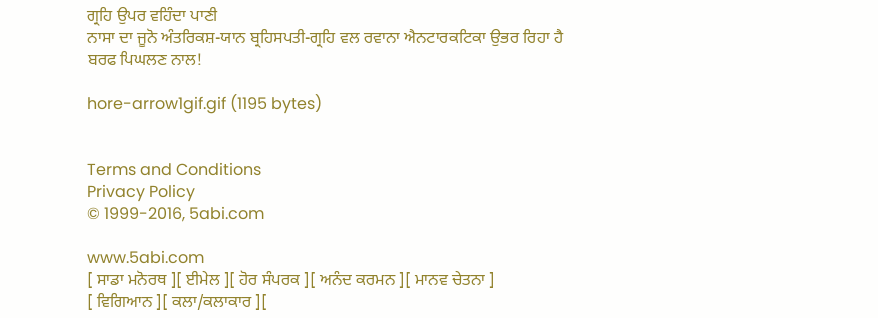ਗ੍ਰਹਿ ਉਪਰ ਵਹਿੰਦਾ ਪਾਣੀ
ਨਾਸਾ ਦਾ ਜੂਨੋ ਅੰਤਰਿਕਸ਼-ਯਾਨ ਬ੍ਰਹਿਸਪਤੀ-ਗ੍ਰਹਿ ਵਲ ਰਵਾਨਾ ਐਨਟਾਰਕਟਿਕਾ ਉਭਰ ਰਿਹਾ ਹੈ ਬਰਫ ਪਿਘਲਣ ਨਾਲ!

hore-arrow1gif.gif (1195 bytes)


Terms and Conditions
Privacy Policy
© 1999-2016, 5abi.com

www.5abi.com
[ ਸਾਡਾ ਮਨੋਰਥ ][ ਈਮੇਲ ][ ਹੋਰ ਸੰਪਰਕ ][ ਅਨੰਦ ਕਰਮਨ ][ ਮਾਨਵ ਚੇਤਨਾ ]
[ ਵਿਗਿਆਨ ][ ਕਲਾ/ਕਲਾਕਾਰ ][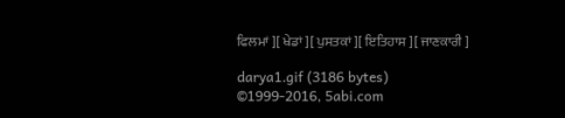ਫਿਲਮਾਂ ][ ਖੇਡਾਂ ][ ਪੁਸਤਕਾਂ ][ ਇਤਿਹਾਸ ][ ਜਾਣਕਾਰੀ ]

darya1.gif (3186 bytes)
©1999-2016, 5abi.com